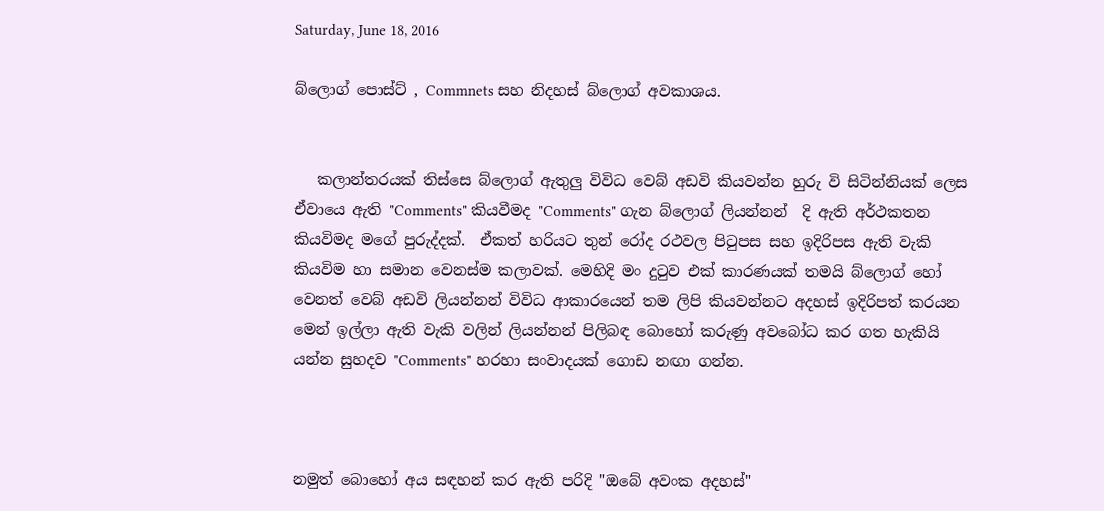Saturday, June 18, 2016

බ්ලොග් පොස්ට් , Commnets සහ නිදහස් බ්ලොග් අවකාශය.


   කලාන්තරයක් තිස්සෙ බ්ලොග් ඇතුලු විවිධ වෙබ් අඩවි කියවන්න හුරු වි සිටින්නියක් ලෙස ඒවායෙ ඇති "Comments" කියවීමද "Comments" ගැන බ්ලොග් ලියන්නන්  දි ඇති අර්ථකතන  කියවිමද මගේ පුරුද්දක්.  ඒකත් හරියට තුන් රෝද රථවල පිටුපස සහ ඉදිරිපස ඇති වැකි කියවිම හා සමාන වෙනස්ම කලාවක්. මෙහිදි මං දුටුව එක් කාරණයක් තමයි බ්ලොග් හෝ වෙනත් වෙබ් අඩවි ලියන්නන් විවිධ ආකාරයෙන් තම ලිපි කියවන්නට අදහස් ඉදිරිපත් කරයන මෙන් ඉල්ලා ඇති වැකි වලින් ලියන්නන් පිලිබඳ බොහෝ කරුණු අවබෝධ කර ගත හැකියි යන්න සුහදව "Comments" හරහා සංවාදයක් ගොඩ නඟා ගන්න.



නමුත් බොහෝ අය සඳහන් කර ඇති පරිදි "ඔබේ අවංක අදහස්"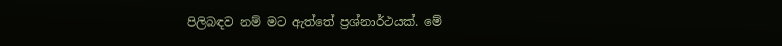පිලිබඳව නම් මට ඇත්තේ ප්‍රශ්නාර්ථයක්. මේ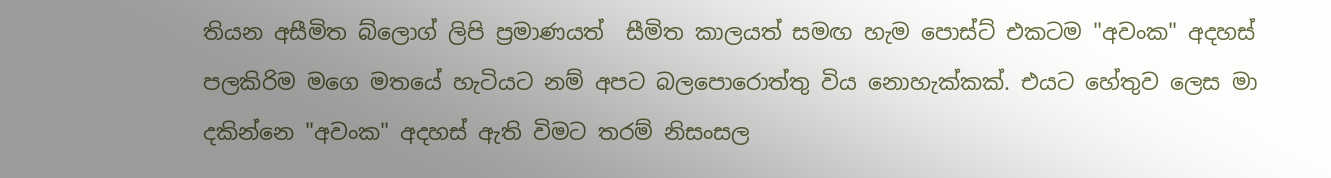තියන අසීමිත බ්ලොග් ලිපි ප්‍රමාණයත්  සීමිත කාලයත් සමඟ හැම පොස්ට් එකටම "අවංක" අදහස් පලකිරිම මගෙ මතයේ හැටියට නම් අපට බලපොරොත්තු විය නොහැක්කක්. එයට හේතුව ලෙස මා දකින්නෙ "අවංක" අදහස් ඇති විමට තරම් නිසංසල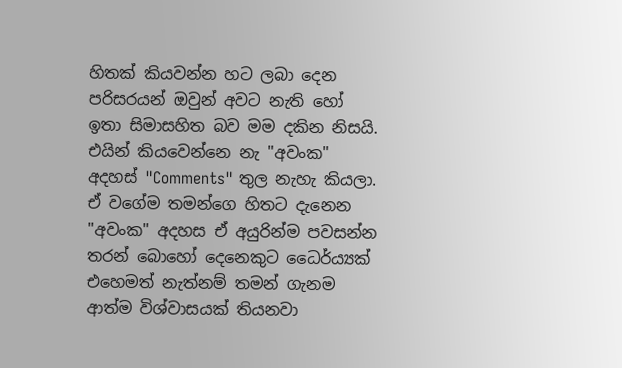හිතක් කියවන්න හට ලබා දෙන පරිසරයන් ඔවුන් අවට නැති හෝ ඉතා සිමාසහිත බව මම දකින නිසයි. එයින් කියවෙන්නෙ නැ "අවංක" අදහස් "Comments" තුල නැහැ කියලා. ඒ වගේම තමන්ගෙ හිතට දැනෙන "අවංක" අදහස ඒ අයුරින්ම පවසන්න තරන් බොහෝ දෙනෙකුට ධෛර්ය්‍යක් එහෙමත් නැත්නම් තමන් ගැනම ආත්ම විශ්වාසයක් තියනවා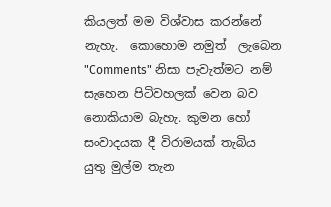කියලත් මම විශ්වාස කරන්නේ නැහැ.  කොහොම නමුත්  ලැබෙන "Comments" නිසා පැවැත්මට නම් සැහෙන පිටිවහලක් වෙන බව නොකියාම බැහැ. කුමන හෝ සංවාදයක දී විරාමයක් තැබිය යුතු මුල්ම තැන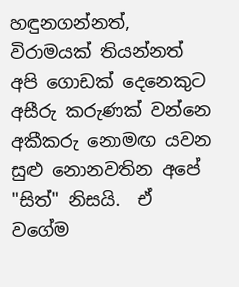හඳුනගන්නත්, විරාමයක් තියන්නත් අපි ගොඩක් දෙනෙකුට අසීරු කරුණක් වන්නෙ අකීකරු නොමඟ යවන සුළු නොනවතින අපේ "සිත්" නිසයි.  ඒ වගේම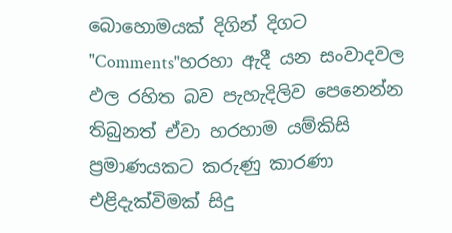බොහොමයක් දිගින් දිගට "Comments"හරහා ඇදී යන සංවාදවල ඵල රහිත බව පැහැදිලිව පෙනෙන්න තිබුනත් ඒවා හරහාම යම්කිසි ප්‍රමාණයකට කරුණු කාරණා එළිදැක්විමක් සිදු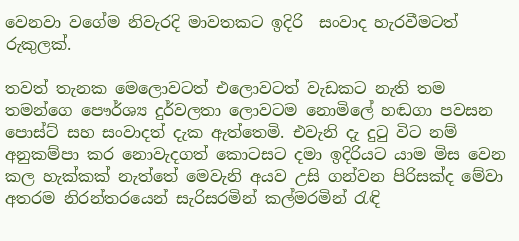වෙනවා වගේම නිවැරදි මාවතකට ඉදිරි  සංවාද හැරවීමටත් රුකුලක්.

තවත් තැනක මෙලොවටත් එලොවටත් වැඩකට නැති තම තමන්ගෙ පෞර්ශ්‍ය දුර්වලතා ලොවටම නොමිලේ හඬගා පවසන පොස්ට් සහ සංවාදත් දැක ඇත්තෙමි. එවැනි දැ දුටු විට නම් අනුකම්පා කර නොවැදගත් කොටසට දමා ඉදිරියට යාම මිස වෙන කල හැක්කක් නැත්තේ මෙවැනි අයව උසි ගන්වන පිරිසක්ද මේවා අතරම නිරන්තරයෙන් සැරිසරමින් කල්මරමින් රැඳි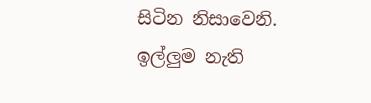සිටින නිසාවෙනි. ඉල්ලුම නැති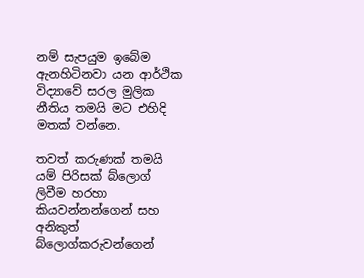නම් සැපයුම ඉබේම ඇනහිටිනවා යන ආර්ථික විද්‍යාවේ සරල මුලික නීතිය තමයි මට එහිදි මතක් වන්නෙ.

තවත් කරුණක් තමයි යම් පිරිසක් බ්ලොග් ලිවීම හරහා කියවන්නන්ගෙන් සහ අනිකුත් බ්ලොග්කරුවන්ගෙන්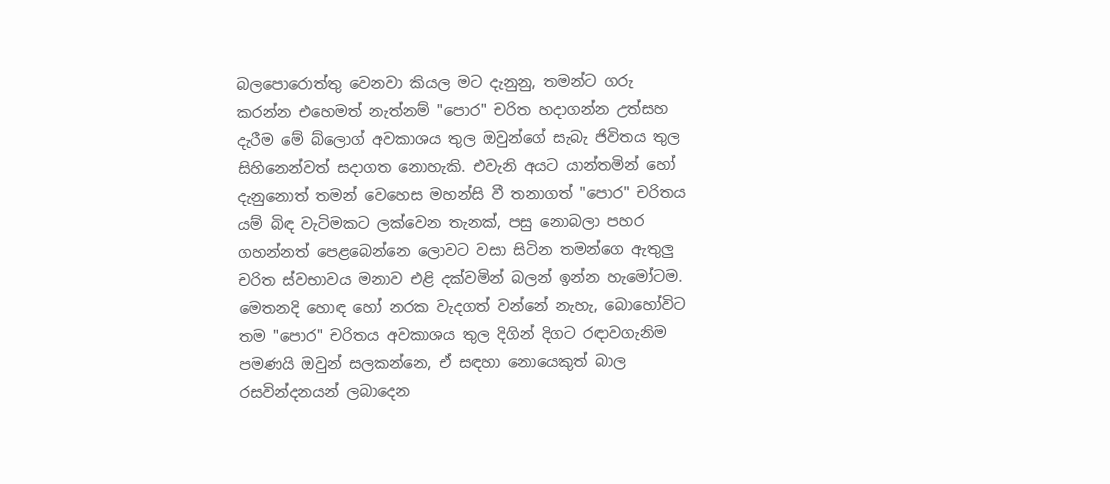බලපොරොත්තු වෙනවා කියල මට දැනුනු, තමන්ට ගරු කරන්න එහෙමත් නැත්නම් "පොර" චරිත හදාගන්න උත්සහ දැරීම මේ බ්ලොග් අවකාශය තුල ඔවුන්ගේ සැබැ ජිවිතය තුල සිහිනෙන්වත් සදාගත නොහැකි. එවැනි අයට යාන්තමින් හෝ දැනුනොත් තමන් වෙහෙස මහන්සි වී තනාගත් "පොර" චරිතය යම් බිඳ වැටිමකට ලක්වෙන තැනක්, පසු නොබලා පහර ගහන්නත් පෙළබෙන්නෙ ලොවට වසා සිටින තමන්ගෙ ඇතුලු චරිත ස්වභාවය මනාව එළි දක්වමින් බලන් ඉන්න හැමෝටම. මෙතනදි හොඳ හෝ නරක වැදගත් වන්නේ නැහැ, බොහෝවිට තම "පොර" චරිතය අවකාශය තුල දිගින් දිගට රඳාවගැනිම පමණයි ඔවුන් සලකන්නෙ, ඒ සඳහා නොයෙකුත් බාල රසවින්දනයන් ලබාදෙන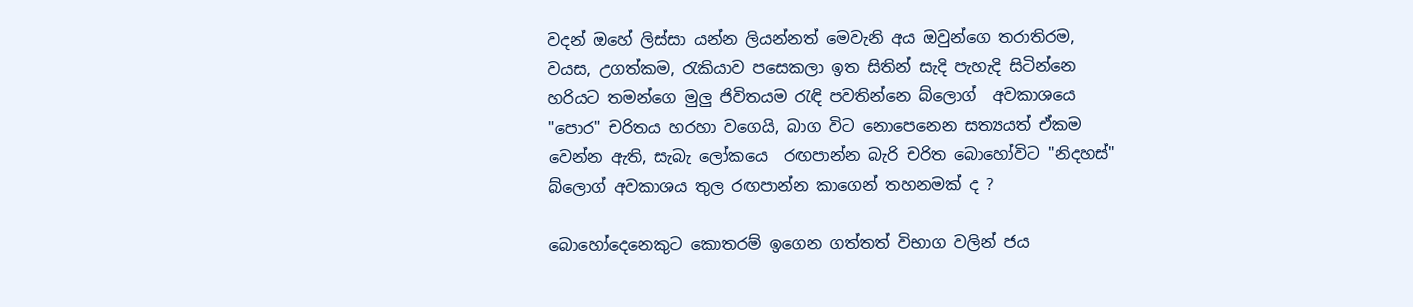වදන් ඔහේ ලිස්සා යන්න ලියන්නත් මෙවැනි අය ඔවුන්ගෙ තරාතිරම, වයස, උගත්කම, රැකියාව පසෙකලා ඉත සිතින් සැදි පැහැදි සිටින්නෙ හරියට තමන්ගෙ මුලු ජිවිතයම රැඳි පවතින්නෙ බ්ලොග්  අවකාශයෙ "පොර" චරිතය හරහා වගෙයි, බාග විට නොපෙනෙන සත්‍යයත් ඒකම වෙන්න ඇති, සැබැ ලෝකයෙ  රඟපාන්න බැරි චරිත බොහෝවිට "නිදහස්" බ්ලොග් අවකාශය තුල රඟපාන්න කාගෙන් තහනමක් ද ?

බොහෝදෙනෙකුට කොතරම් ඉගෙන ගත්තත් විභාග වලින් ජය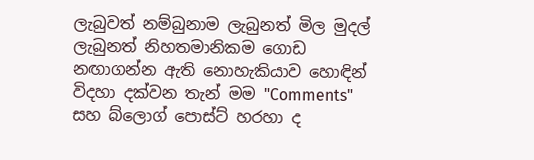ලැබුවත් නම්බුනාම ලැබුනත් මිල මුදල් ලැබුනත් නිහතමානිකම ගොඩ නඟාගන්න ඇති නොහැකියාව හොඳින් විදහා දක්වන තැන් මම "Comments" සහ බ්ලොග් පොස්ට් හරහා ද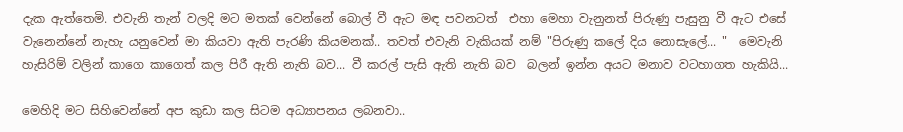දැක ඇත්තෙමි. එවැනි තැන් වලදි මට මතක් වෙන්නේ බොල් වී ඇට මඳ පවනටත්  එහා මෙහා වැනුනත් පිරුණු පැසුනු වී ඇට එසේ වැනෙන්නේ නැහැ යනුවෙන් මා කියවා ඇති පැරණි කියමනක්.. තවත් එවැනි වැකියක් නම් "පිරුණු කලේ දිය නොසැලේ... "  මෙවැනි හැසිරිම් වලින් කාගෙ කාගෙත් කල පිරී ඇති නැති බව... වී කරල් පැසි ඇති නැති බව  බලන් ඉන්න අයට මනාව වටහාගත හැකියි...

මෙහිදි මට සිහිවෙන්නේ අප කුඩා කල සිටම අධ්‍යාපනය ලබනවා..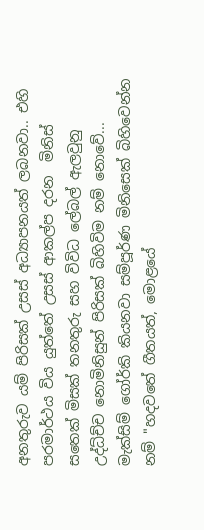අනතුරුව යම් පිරිසක් උසස් අධ්‍යාපනයත් ලබනවා.. එහි පරමාර්ථය විය යුත්තේ උසස් ආකල්ප දරන  මිනිස් සතෙක් මිසක් තනතුරු සහ විවිධ ලේබල් ඇලවුනු  උද්ධ්ච්ච නොමිනිසුන් පිරිසක් බිහිවිම නම් නොවේ... මැක්සිම් ගෝර්කි කියනවා සම්පූර්ණ මිනිසෙක් බිහිවෙන්න නම් "හදවතේ ගීතයත්, මොළයේ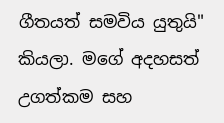ගීතයත් සමවිය යුතුයි" කියලා. මගේ අදහසත් උගත්කම සහ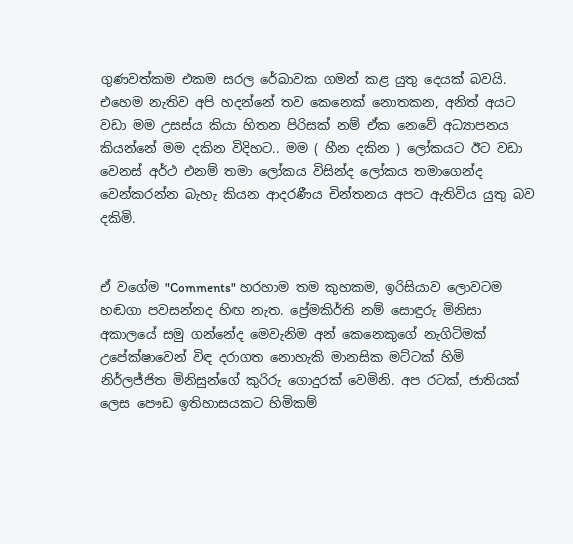ගුණවත්කම එකම සරල රේඛාවක ගමන් කළ යුතු දෙයක් බවයි. එහෙම නැතිව අපි හදන්නේ තව කෙනෙක් නොතකන, අනිත් අයට වඩා මම උසස්ය කියා හිතන පිරිසක් නම් ඒක නෙවේ අධ්‍යාපනය කියන්නේ මම දකින විදිහට.. මම ( හීන දකින ) ලෝකයට ඊට වඩා වෙනස් අර්ථ එනම් තමා ලෝකය විසින්ද ලෝකය තමාගෙන්ද වෙන්කරන්න බැහැ කියන ආදරණීය චින්තනය අපට ඇතිවිය යුතු බව  දකිමි.


ඒ වගේම "Comments" හරහාම තම කුහකම, ඉරිසියාව ලොවටම හඬගා පවසන්නද හිඟ නැත. ප්‍රේමකිර්ති නම් සොඳුරු මිනිසා අකාලයේ සමු ගන්නේද මෙවැනිම අන් කෙනෙකුගේ නැගිටිමක් උපේක්ෂාවෙන් විඳ දරාගත නොහැකි මානසික මට්ටක් හිමි නිර්ලජ්ජිත මිනිසුන්ගේ කුරිරු ගොදුරක් වෙමිනි. අප රටක්, ජාතියක් ලෙස පෞඩ ඉතිහාසයකට හිමිකම්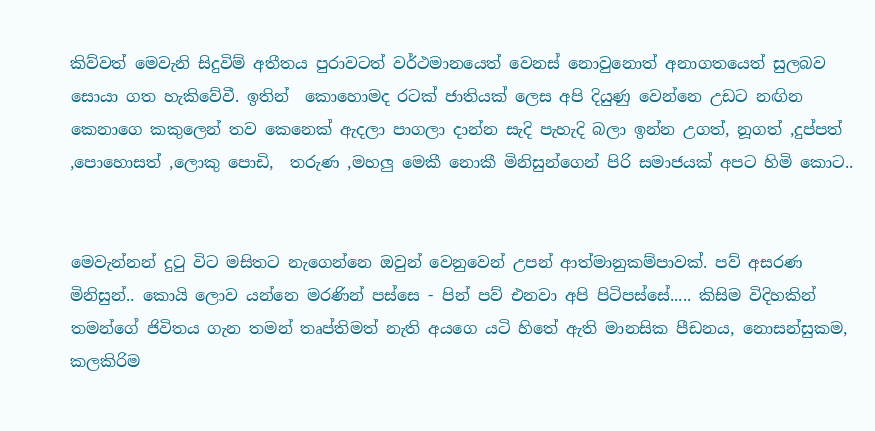කිව්වත් මෙවැනි සිදුවිම් අතීතය පුරාවටත් වර්ථමානයෙත් වෙනස් නොවුනොත් අනාගතයෙත් සුලබව සොයා ගත හැකිවේවී. ඉතින්  කොහොමද රටක් ජාතියක් ලෙස අපි දියුණු වෙන්නෙ උඩට නඟින කෙනාගෙ කකුලෙන් තව කෙනෙක් ඇදලා පාගලා දාන්න සැදි පැහැදි බලා ඉන්න උගත්, නූගත් ,දුප්පත් ,පොහොසත් ,ලොකු පොඩි,  තරුණ ,මහලු මෙකී නොකී මිනිසුන්ගෙන් පිරි සමාජයක් අපට හිමි කොට..


මෙවැන්නන් දුටු විට මසිතට නැගෙන්නෙ ඔවුන් වෙනුවෙන් උපන් ආත්මානුකම්පාවක්. පව් අසරණ මිනිසුන්.. කොයි ලොව යන්නෙ මරණින් පස්සෙ - පින් පව් එනවා අපි පිටිපස්සේ..... කිසිම විදිහකින්  තමන්ගේ ජිවිතය ගැන තමන් තෘප්තිමත් නැති අයගෙ යටි හිතේ ඇති මානසික පීඩනය, නොසන්සුකම, කලකිරිම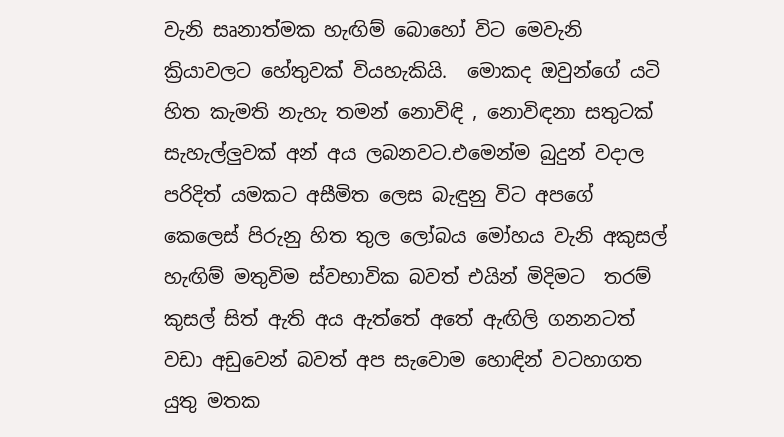වැනි සෘනාත්මක හැඟිම් බොහෝ විට මෙවැනි ක්‍රියාවලට හේතුවක් වියහැකියි.  මොකද ඔවුන්ගේ යටි හිත කැමති නැහැ තමන් නොවිඳි , නොවිඳනා සතුටක් සැහැල්ලුවක් අන් අය ලබනවට.එමෙන්ම බුදුන් වදාල පරිදිත් යමකට අසීමිත ලෙස බැඳුනු විට අපගේ කෙලෙස් පිරුනු හිත තුල ලෝබය මෝහය වැනි අකුසල් හැඟිම් මතුවිම ස්වභාවික බවත් එයින් මිදිමට  තරම් කුසල් සිත් ඇති අය ඇත්තේ අතේ ඇඟිලි ගනනටත් වඩා අඩුවෙන් බවත් අප සැවොම හොඳින් වටහාගත යුතු මතක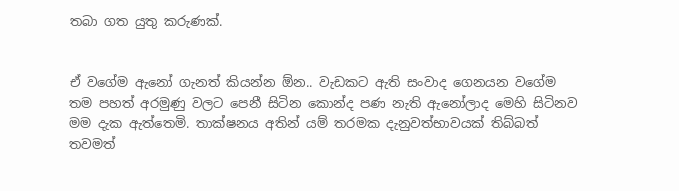තබා ගත යුතු කරුණක්.


ඒ වගේම ඇනෝ ගැනත් කියන්න ඕන.. වැඩකට ඇති සංවාද ගෙනයන වගේම තම පහත් අරමුණු වලට පෙනී සිටින කොන්ද පණ නැති ඇනෝලාද මෙහි සිටිනව මම දැක ඇත්තෙමි. තාක්ෂනය අතින් යම් තරමක දැනුවත්භාවයක් තිබ්බත් තවමත්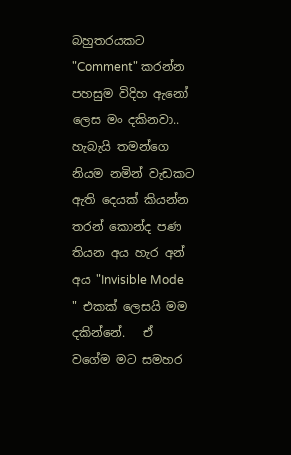බහුතරයකට "Comment" කරන්න පහසුම විදිහ ඇනෝ ලෙස මං දකිනවා.. හැබැයි තමන්ගෙ නියම නමින් වැඩකට ඇති දෙයක් කියන්න තරන් කොන්ද පණ තියන අය හැර අන් අය "Invisible Mode " එකක් ලෙසයි මම දකින්නේ.   ඒ වගේම මට සමහර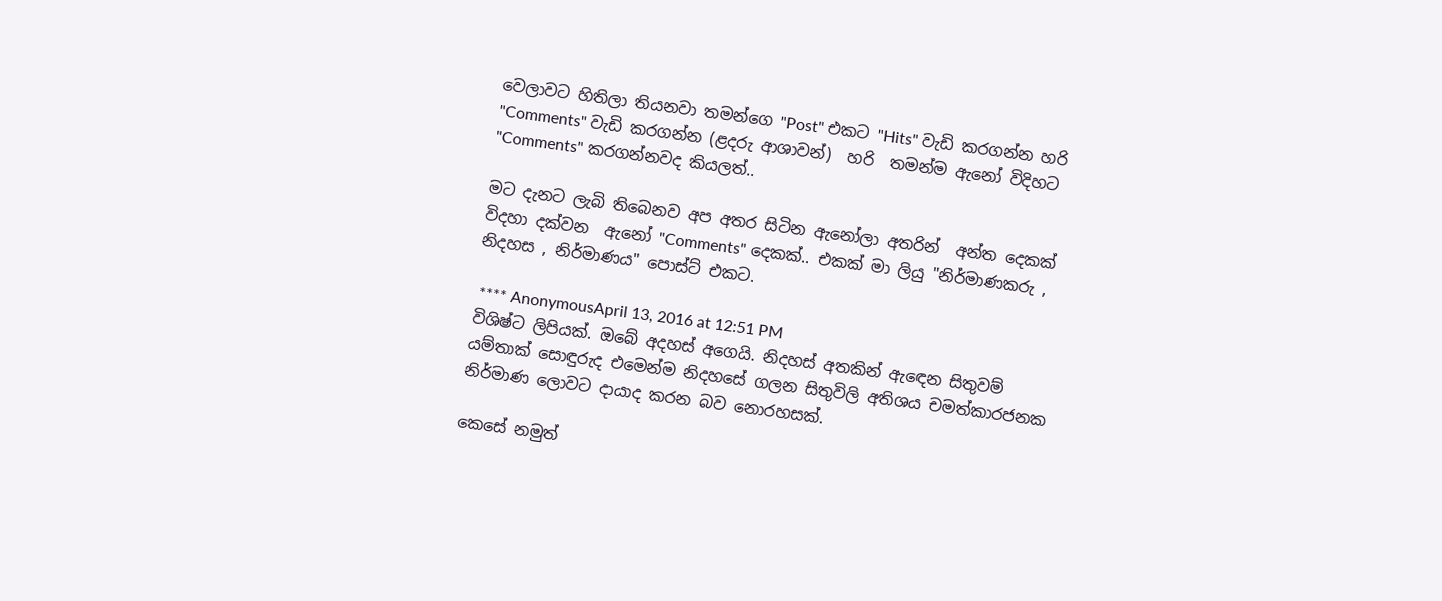වෙලාවට හිතිලා තියනවා තමන්ගෙ "Post" එකට "Hits" වැඩි කරගන්න හරි "Comments" වැඩි කරගන්න (ළදරු ආශාවන්)  හරි  තමන්ම ඇනෝ විදිහට "Comments" කරගන්නවද කියලත්..

මට දැනට ලැබි තිබෙනව අප අතර සිටින ඇනෝලා අතරින්  අන්ත දෙකක් විදහා දක්වන  ඇනෝ "Comments" දෙකක්.. එකක් මා ලියු "නිර්මාණකරු , නිදහස , නිර්මාණය" පොස්ට් එකට.

 **** AnonymousApril 13, 2016 at 12:51 PM
විශිෂ්ට ලිපියක්. ඔබේ අදහස් අගෙයි. නිදහස් අතකින් ඇඳෙන සිතුවම් යම්තාක් සොඳුරුද එමෙන්ම නිදහසේ ගලන සිතුවිලි අතිශය චමත්කාරජනක නිර්මාණ ලොවට දායාද කරන බව නොරහසක්.

කෙසේ නමුත්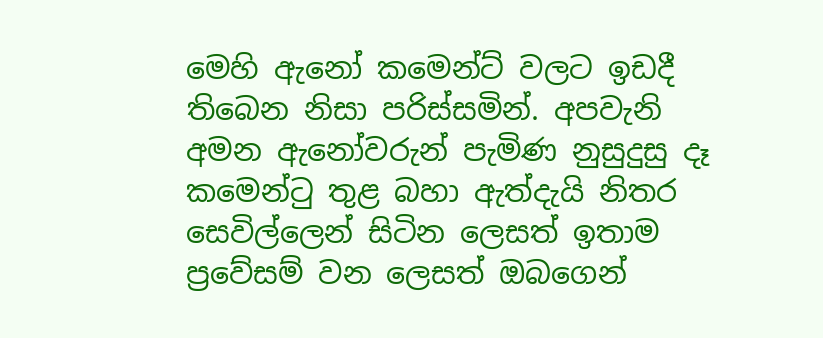මෙහි ඇනෝ කමෙන්ට් වලට ඉඩදී තිබෙන නිසා පරිස්සමින්. අපවැනි අමන ඇනෝවරුන් පැමිණ නුසුදුසු දෑ කමෙන්ටු තුළ බහා ඇත්දැයි නිතර සෙවිල්ලෙන් සිටින ලෙසත් ඉතාම ප්‍රවේසම් වන ලෙසත් ඔබගෙන්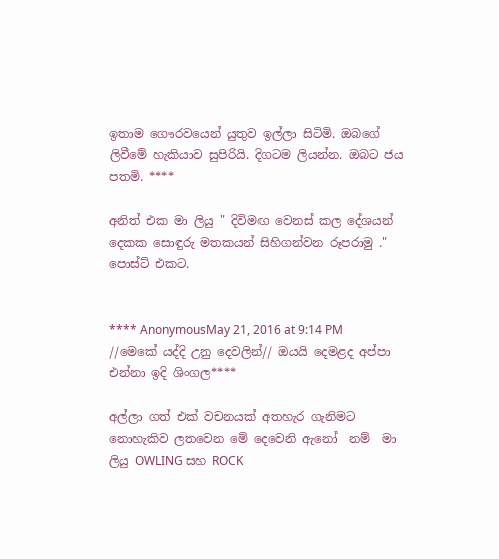ඉතාම ගෞරවයෙන් යුතුව ඉල්ලා සිටිමි. ඔබගේ ලිවීමේ හැකියාව සුපිරියි. දිගටම ලියන්න. ඔබට ජය පතමි. ****

අනිත් එක මා ලියු " දිවිමඟ වෙනස් කල දේශයන් දෙකක සොඳුරු මතකයන් සිහිගන්වන රූපරාමු ." පොස්ට් එකට.


**** AnonymousMay 21, 2016 at 9:14 PM
//මෙකේ යද්දි උනු දෙවලින්// ඔයයි දෙමළද අප්පා එන්නා ඉදි ශිංගල****

අල්ලා ගත් එක් වචනයක් අතහැර ගැනිමට නොහැකිව ලතවෙන මේ දෙවෙනි ඇනෝ  නම්  මා ලියු OWLING සහ ROCK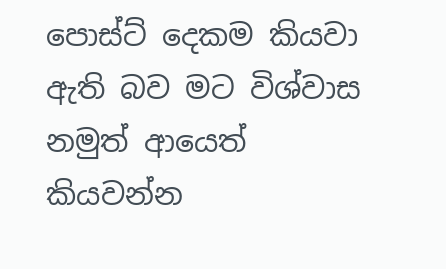පොස්ට් දෙකම කියවා ඇති බව මට විශ්වාස නමුත් ආයෙත් කියවන්න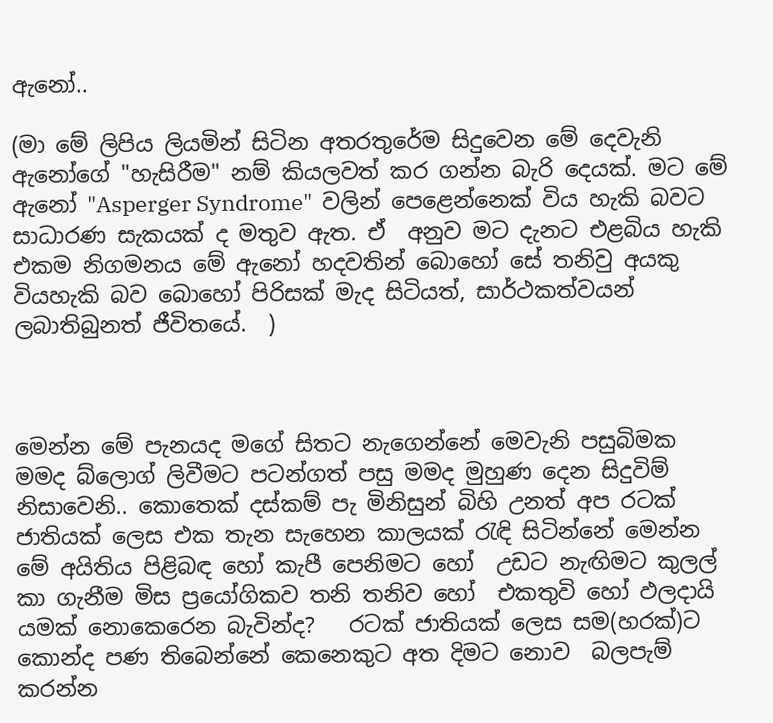ඇනෝ..

(මා මේ ලිපිය ලියමින් සිටින අතරතුරේම සිදුවෙන මේ දෙවැනි ඇනෝගේ "හැසිරීම" නම් කියලවත් කර ගන්න බැරි දෙයක්. මට මේ ඇනෝ "Asperger Syndrome"  වලින් පෙළෙන්නෙක් විය හැකි බවට සාධාරණ සැකයක් ද මතුව ඇත. ඒ  අනුව මට දැනට එළබිය හැකි එකම නිගමනය මේ ඇනෝ හදවතින් බොහෝ සේ තනිවු අයකු වියහැකි බව බොහෝ පිරිසක් මැද සිටියත්, සාර්ථකත්වයන් ලබාතිබුනත් ජීවිතයේ.  )



මෙන්න මේ පැනයද මගේ සිතට නැගෙන්නේ මෙවැනි පසුබිමක මමද බ්ලොග් ලිවීමට පටන්ගත් පසු මමද මුහුණ දෙන සිදුවිම් නිසාවෙනි.. කොතෙක් දස්කම් පැ මිනිසුන් බිහි උනත් අප රටක් ජාතියක් ලෙස එක තැන සැහෙන කාලයක් රැඳි සිටින්නේ මෙන්න මේ අයිතිය පිළිබඳ හෝ කැපී පෙනිමට හෝ  උඩට නැඟිමට කුලල් කා ගැනීම මිස ප්‍රයෝගිකව තනි තනිව හෝ  එකතුවි හෝ ඵලදායි යමක් නොකෙරෙන බැවින්ද?   රටක් ජාතියක් ලෙස සම(හරක්)ට කොන්ද පණ තිබෙන්නේ කෙනෙකුට අත දිමට නොව  බලපැම් කරන්න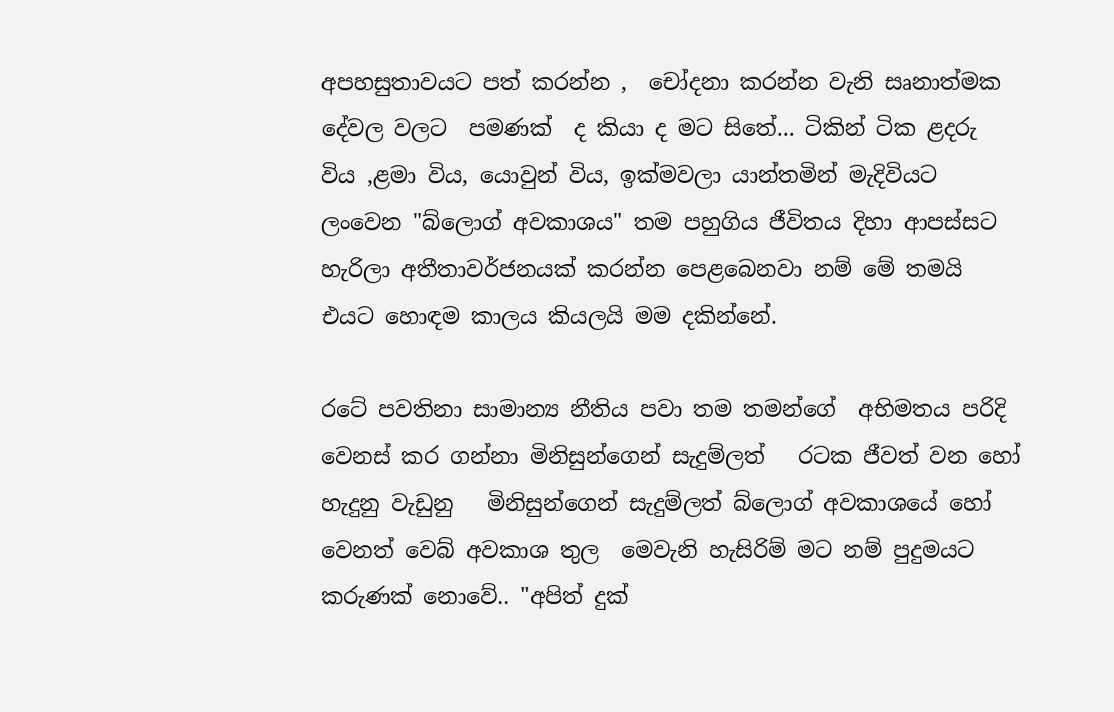අපහසුතාවයට පත් කරන්න ,  චෝදනා කරන්න වැනි සෘනාත්මක දේවල වලට  පමණක්  ද කියා ද මට සිතේ... ටිකින් ටික ළදරු විය ,ළමා විය, යොවුන් විය, ඉක්මවලා යාන්තමින් මැදිවියට ලංවෙන "බ්ලොග් අවකාශය" තම පහුගිය ජීවිතය දිහා ආපස්සට හැරිලා අතීතාවර්ජනයක් කරන්න පෙළබෙනවා නම් මේ තමයි එයට හොඳම කාලය කියලයි මම දකින්නේ.

රටේ පවතිනා සාමාන්‍ය නීතිය පවා තම තමන්ගේ  අභිමතය පරිදි වෙනස් කර ගන්නා මිනිසුන්ගෙන් සැදුම්ලත්   රටක ජීවත් වන හෝ හැදුනු වැඩුනු   මිනිසුන්ගෙන් සැදුම්ලත් බ්ලොග් අවකාශයේ හෝ වෙනත් වෙබ් අවකාශ තුල  මෙවැනි හැසිරිම් මට නම් පුදුමයට කරුණක් නොවේ.. "අපිත් දුක්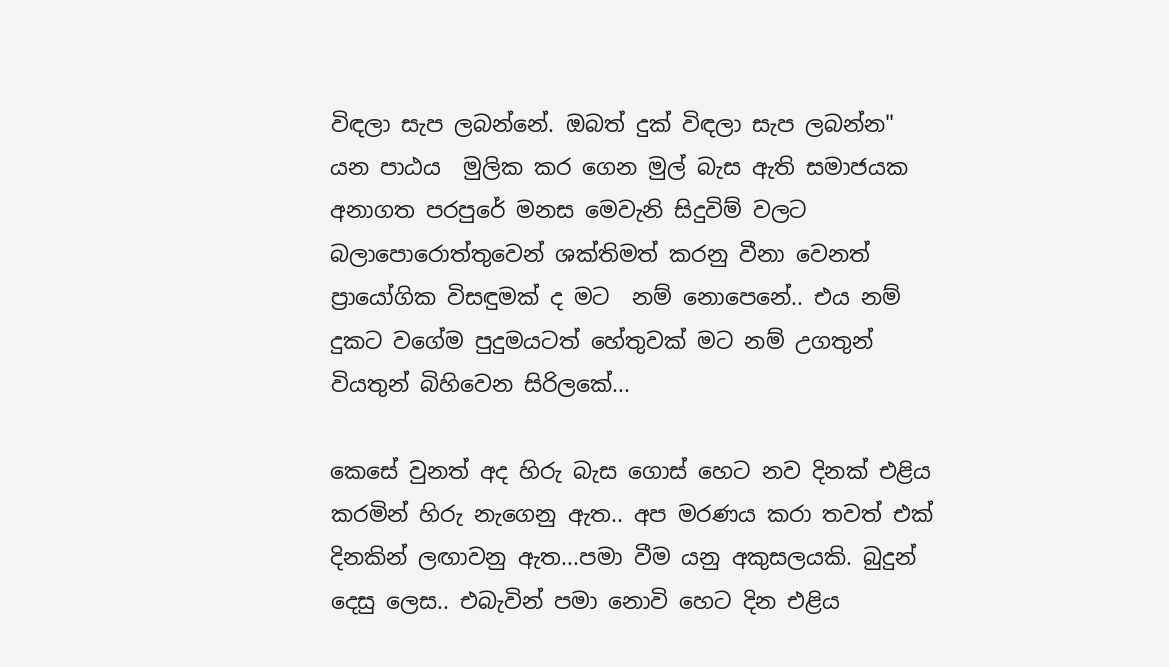විඳලා සැප ලබන්නේ. ඔබත් දුක් විඳලා සැප ලබන්න" යන පාඨය  මුලික කර ගෙන මුල් බැස ඇති සමාජයක අනාගත පරපුරේ මනස මෙවැනි සිදුවිම් වලට බලාපොරොත්තුවෙන් ශක්තිමත් කරනු වීනා වෙනත් ප්‍රායෝගික විසඳුමක් ද මට  නම් නොපෙනේ.. එය නම් දුකට වගේම පුදුමයටත් හේතුවක් මට නම් උගතුන් වියතුන් බිහිවෙන සිරිලකේ...

කෙසේ වුනත් අද හිරු බැස ගොස් හෙට නව දිනක් එළිය කරමින් හිරු නැගෙනු ඇත.. අප මරණය කරා තවත් එක් දිනකින් ලඟාවනු ඇත...පමා වීම යනු අකුසලයකි. බුදුන් දෙසු ලෙස.. එබැවින් පමා නොවි හෙට දින එළිය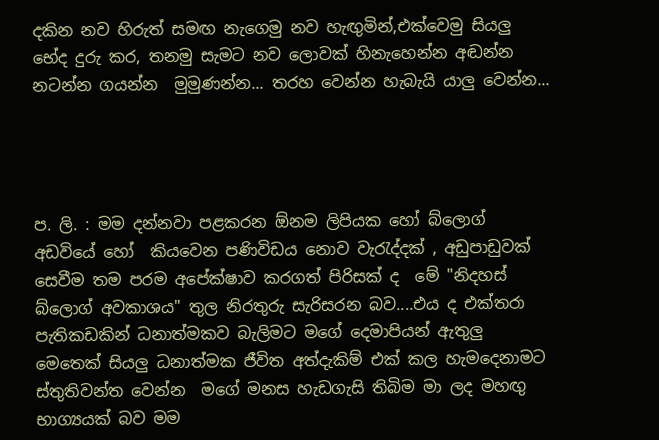දකින නව හිරුත් සමඟ නැගෙමු නව හැඟුමින්,එක්වෙමු සියලු භේද දුරු කර, තනමු සැමට නව ලොවක් හිනැහෙන්න අඬන්න නටන්න ගයන්න  මුමුණන්න... තරහ වෙන්න හැබැයි යාලු වෙන්න...




ප. ලි. : මම දන්නවා පළකරන ඕනම ලිපියක හෝ බ්ලොග් අඩවියේ හෝ  කියවෙන පණිවිඩය නොව වැරැද්දක් , අඩුපාඩුවක් සෙවීම තම පරම අපේක්ෂාව කරගත් පිරිසක් ද  මේ "නිදහස් බ්ලොග් අවකාශය" තුල නිරතුරු සැරිසරන බව....එය ද එක්තරා පැතිකඩකින් ධනාත්මකව බැලිමට මගේ දෙමාපියන් ඇතුලු මෙතෙක් සියලු ධනාත්මක ජීවිත අත්දැකිම් එක් කල හැමදෙනාමට ස්තුතිවන්ත වෙන්න  මගේ මනස හැඩගැසි තිබිම මා ලද මහඟු භාග්‍යයක් බව මම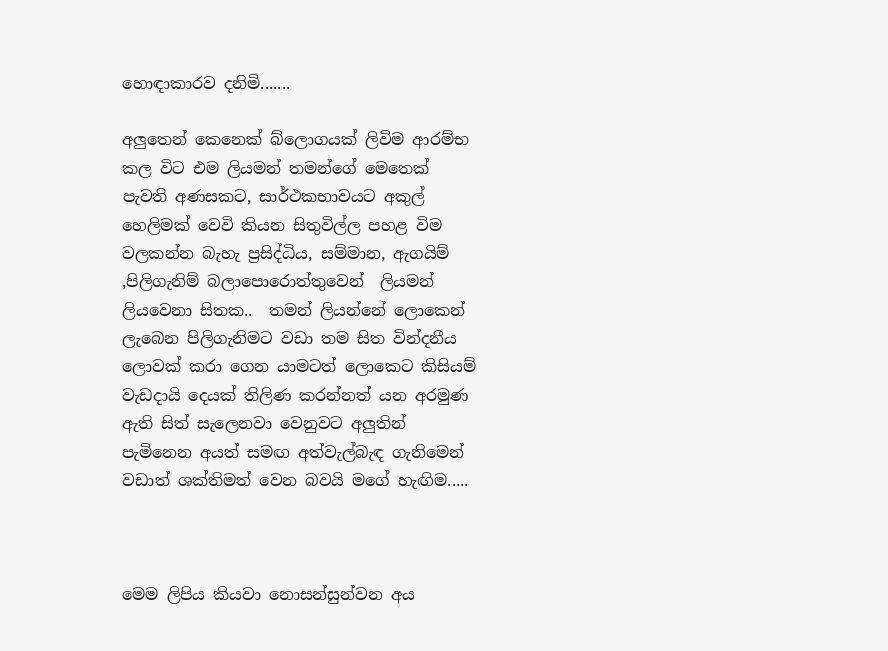හොඳාකාරව දනිමි.......

අලුතෙන් කෙනෙක් බ්ලොගයක් ලිවිම ආරම්භ කල විට එම ලියමන් තමන්ගේ මෙතෙක් පැවති අණසකට, සාර්ථකභාවයට අකුල් හෙලිමක් වෙවි කියන සිතුවිල්ල පහළ විම වලකන්න බැහැ ප්‍රසිද්ධිය, සම්මාන, ඇගයිම් ,පිලිගැනිම් බලාපොරොත්තුවෙන්  ලියමන් ලියවෙනා සිතක..  තමන් ලියන්නේ ලොකෙන් ලැබෙන පිලිගැනිමට වඩා තම සිත වින්දනීය ලොවක් කරා ගෙන යාමටත් ලොකෙට කිසියම් වැඩදායි දෙයක් තිලිණ කරන්නත් යන අරමුණ ඇති සිත් සැලෙනවා වෙනුවට අලුතින් පැමිනෙන අයත් සමඟ අත්වැල්බැඳ ගැනිමෙන් වඩාත් ශක්තිමත් වෙන බවයි මගේ හැඟිම.....



මෙම ලිපිය කියවා නොසන්සුන්වන අය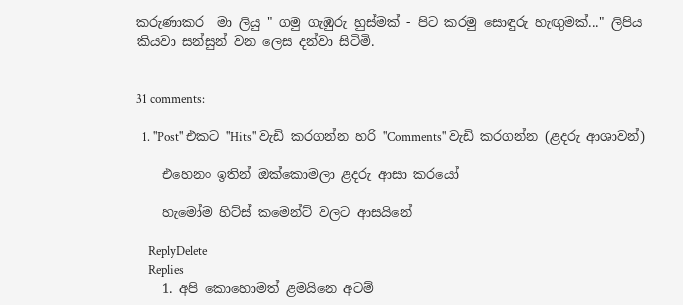කරුණාකර  මා ලියු " ගමු ගැඹුරු හුස්මක් - පිට කරමු සොඳුරු හැඟුමක්..." ලිපිය කියවා සන්සුන් වන ලෙස දන්වා සිටිමි.


31 comments:

  1. "Post" එකට "Hits" වැඩි කරගන්න හරි "Comments" වැඩි කරගන්න (ළදරු ආශාවන්)

    එහෙනං ඉතින් ඔක්කොමලා ළදරු ආසා කරයෝ

    හැමෝම හිට්ස් කමෙන්ට් වලට ආසයිනේ

    ReplyDelete
    Replies
    1. අපි කොහොමත් ළමයිනෙ අටම්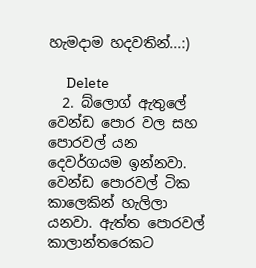හැමදාම හදවතින්...:)

      Delete
  2. බ්ලොග් ඇතුලේ වෙන්ඩ පොර වල සහ පොරවල් යන දෙවර්ගයම ඉන්නවා. වෙන්ඩ පොරවල් ටික කාලෙකින් හැලිලා යනවා. ඇත්ත පොරවල් කාලාන්තරෙකට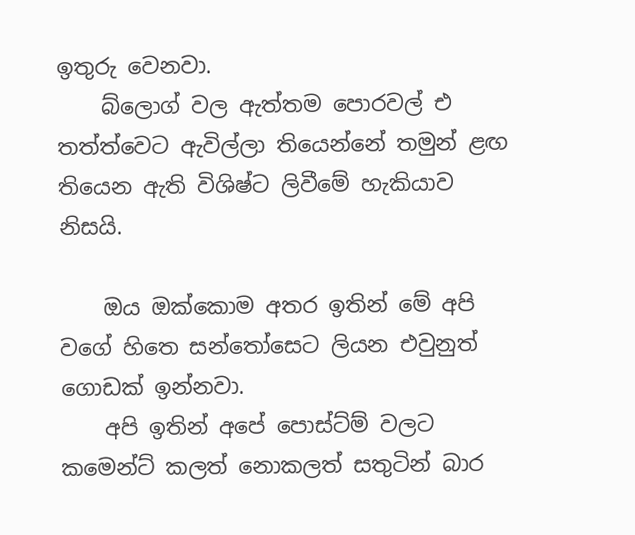ඉතුරු වෙනවා.
    බ්ලොග් වල ඇත්තම පොරවල් එ තත්ත්වෙට ඇවිල්ලා තියෙන්නේ තමුන් ළඟ තියෙන ඇති විශිෂ්ට ලිවීමේ හැකියාව නිසයි.

    ඔය ඔක්කොම අතර ඉතින් මේ අපි වගේ හිතෙ සන්තෝසෙට ලියන එවුනුත් ගොඩක් ඉන්නවා.
    අපි ඉතින් අපේ පොස්ට්ම් වලට කමෙන්ට් කලත් නොකලත් සතුටින් බාර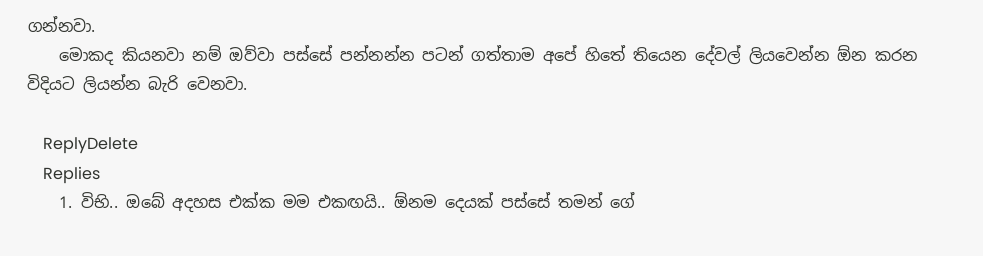ගන්නවා.
    මොකද කියනවා නම් ඔව්වා පස්සේ පන්නන්න පටන් ගත්තාම අපේ හිතේ තියෙන දේවල් ලියවෙන්න ඕන කරන විදියට ලියන්න බැරි වෙනවා.

    ReplyDelete
    Replies
    1. විභි.. ඔබේ අදහස එක්ක මම එකඟයි.. ඕනම දෙයක් පස්සේ තමන් ගේ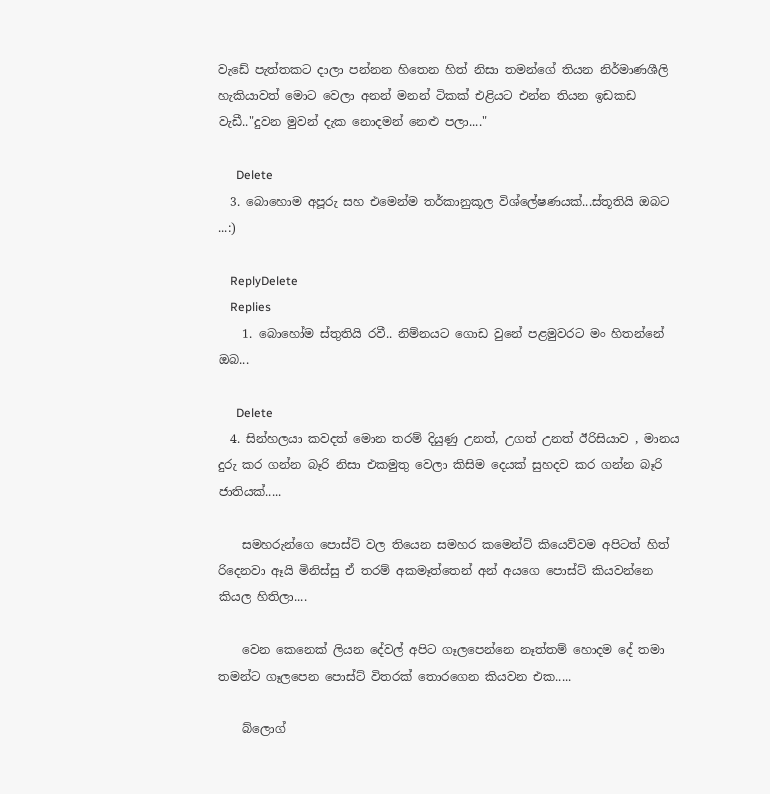වැඩේ පැත්තකට දාලා පන්නන හිතෙන හිත් නිසා තමන්ගේ තියන නිර්මාණශීලි හැකියාවත් මොට වෙලා අනන් මනන් ටිකක් එළියට එන්න තියන ඉඩකඩ වැඩී.."දුවන මුවන් දැක නොදමන් නෙළු පලා...."

      Delete
  3. බොහොම අපූරු සහ එමෙන්ම තර්කානුකූල විශ්ලේෂණයක්...ස්තූතියි ඔබට ...:)

    ReplyDelete
    Replies
    1. බොහෝම ස්තුතියි රවී.. නිම්නයට ගොඩ වුනේ පළමුවරට මං හිතන්නේ ඔබ...

      Delete
  4. සින්හලයා කවදත් මොන තරම් දියුණු උනත්, උගත් උනත් ඊරිසියාව , මානය දුරු කර ගන්න බෑරි නිසා එකමුතු වෙලා කිසිම දෙයක් සුහදව කර ගන්න බෑරි ජාතියක්.....

    සමහරුන්ගෙ පොස්ට් වල තියෙන සමහර කමෙන්ට් කියෙව්වම අපිටත් හිත් රිදෙනවා ඈයි මිනිස්සු ඒ තරම් අකමෑත්තෙන් අන් අයගෙ පොස්ට් කියවන්නෙ කියල හිතිලා....

    වෙන කෙනෙක් ලියන දේවල් අපිට ගෑලපෙන්නෙ නෑත්තම් හොදම දේ තමා තමන්ට ගෑලපෙන පොස්ට් විතරක් තොරගෙන කියවන එක.....

    බ්ලොග්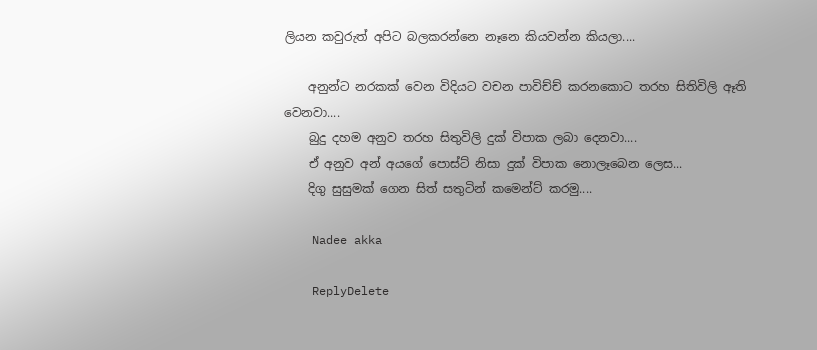ලියන කවුරුත් අපිට බලකරන්නෙ නෑනෙ කියවන්න කියලා....

    අනුන්ට නරකක් වෙන විදියට වචන පාවිච්ච් කරනකොට තරහ සිතිවිලි ඈති වෙනවා....
    බුදු දහම අනුව තරහ සිතුවිලි දුක් විපාක ලබා දෙනවා....
    ඒ අනුව අන් අයගේ පොස්ට් නිසා දුක් විපාක නොලෑබෙන ලෙස...
    දිගු සුසුමක් ගෙන සිත් සතුටින් කමෙන්ට් කරමු....

    Nadee akka

    ReplyDelete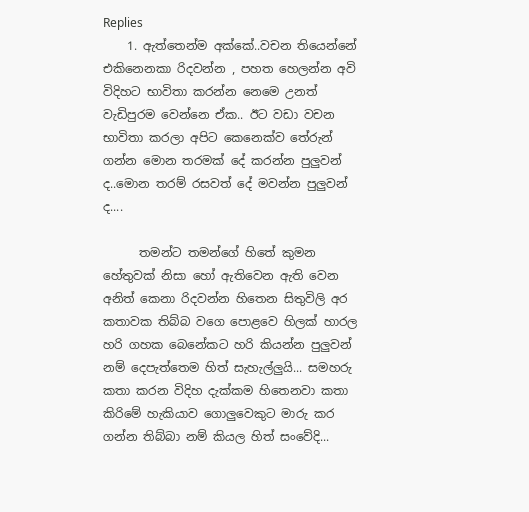Replies
    1. ඇත්තෙන්ම අක්කේ..වචන තියෙන්නේ එකිනෙනකා රිදවන්න , පහත හෙලන්න අවි විදිහට භාවිතා කරන්න නෙමෙ උනත් වැඩිපුරම වෙන්නෙ ඒක.. ඊට වඩා වචන භාවිතා කරලා අපිට කෙනෙක්ව තේරුන් ගන්න මොන තරමක් දේ කරන්න පුලුවන් ද..මොන තරම් රසවත් දේ මවන්න පුලුවන් ද....

      තමන්ට තමන්ගේ හිතේ කුමන හේතුවක් නිසා හෝ ඇතිවෙන ඇති වෙන අනිත් කෙනා රිදවන්න හිතෙන සිතුවිලි අර කතාවක තිබ්බ වගෙ පොළවෙ හිලක් හාරල හරි ගහක බෙනේකට හරි කියන්න පුලුවන් නම් දෙපැත්තෙම හිත් සැහැල්ලුයි... සමහරු කතා කරන විදිහ දැක්කම හිතෙනවා කතා කිරිමේ හැකියාව ගොලුවෙකුට මාරු කර ගන්න තිබ්බා නම් කියල හිත් සංවේදි...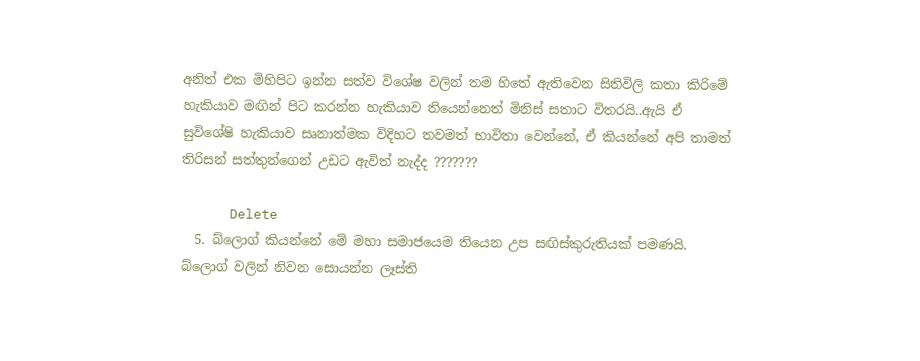අනිත් එක මිහිපිට ඉන්න සත්ව විශේෂ වලින් තම හිතේ ඇතිවෙන සිතිවිලි කතා කිරිමේ හැකියාව මඟින් පිට කරන්න හැකියාව තියෙන්නෙත් මිනිස් සතාට විතරයි..ඇයි ඒ සුවිශේෂි හැකියාව සෘනාත්මක විදිහට තවමත් භාවිතා වෙන්නේ, ඒ කියන්නේ අපි තාමත් තිරිසන් සත්තුන්ගෙන් උඩට ඇවිත් නැද්ද ???????

      Delete
  5. බ්ලොග් කියන්නේ මේ මහා සමාජයෙම තියෙන උප සඟිස්කුරුතියක් පමණයි. බ්ලොග් වලින් නිවන සොයන්න ලෑස්ති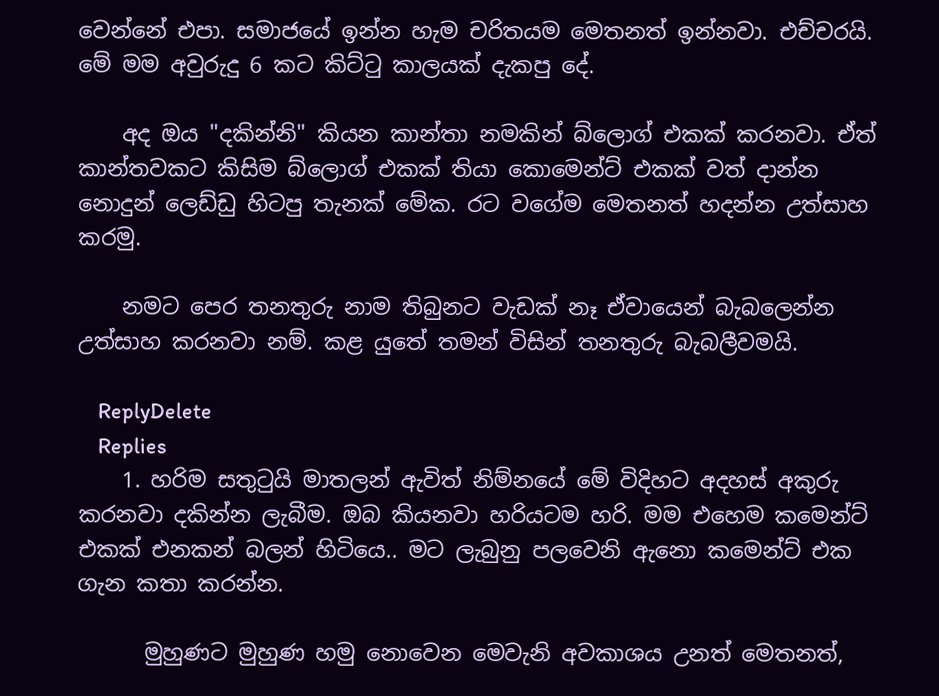වෙන්නේ එපා. සමාජයේ ඉන්න හැම චරිතයම මෙතනත් ඉන්නවා. එච්චරයි. මේ මම අවුරුදු 6 කට කිට්ටු කාලයක් දැකපු දේ.

    අද ඔය "දකින්නි" කියන කාන්තා නමකින් බ්ලොග් එකක් කරනවා. ඒත් කාන්තවකට කිසිම බ්ලොග් එකක් තියා කොමෙන්ට් එකක් වත් දාන්න නොදුන් ලෙඩ්ඩු හිටපු තැනක් මේක. රට වගේම මෙතනත් හදන්න උත්සාහ කරමු.

    නමට පෙර තනතුරු නාම තිබුනට වැඩක් නෑ ඒවායෙන් බැබලෙන්න උත්සාහ කරනවා නම්. කළ යුතේ තමන් විසින් තනතුරු බැබලීවමයි.

    ReplyDelete
    Replies
    1. හරිම සතුටුයි මාතලන් ඇවිත් නිම්නයේ මේ විදිහට අදහස් අකුරු කරනවා දකින්න ලැබීම. ඔබ කියනවා හරියටම හරි. මම එහෙම කමෙන්ට් එකක් එනකන් බලන් හිටියෙ.. මට ලැබුනු පලවෙනි ඇනො කමෙන්ට් එක ගැන කතා කරන්න.

      මුහුණට මුහුණ හමු නොවෙන මෙවැනි අවකාශය උනත් මෙතනත්,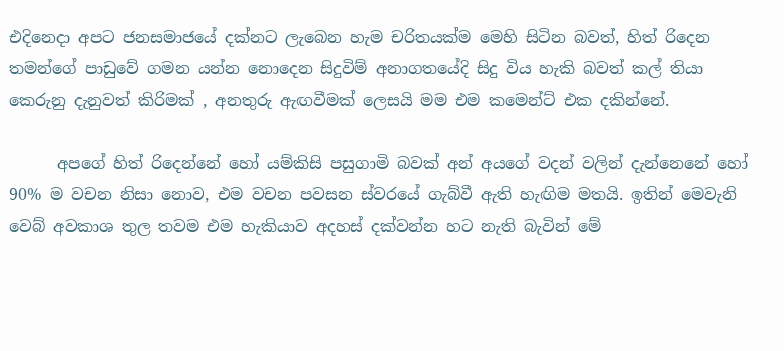එදිනෙදා අපට ජනසමාජයේ දක්නට ලැබෙන හැම චරිතයක්ම මෙහි සිටින බවත්, හිත් රිදෙන තමන්ගේ පාඩුවේ ගමන යන්න නොදෙන සිදුවිම් අනාගතයේදි සිදු විය හැකි බවත් කල් තියා කෙරුනු දැනුවත් කිරිමක් , අනතුරු ඇඟවීමක් ලෙසයි මම එම කමෙන්ට් එක දකින්නේ.

      අපගේ හිත් රිදෙන්නේ හෝ යම්කිසි පසුගාමි බවක් අන් අයගේ වදන් වලින් දැන්නෙනේ හෝ 90% ම වචන නිසා නොව, එම වචන පවසන ස්වරයේ ගැබ්වී ඇති හැඟිම මතයි. ඉතින් මෙවැනි වෙබ් අවකාශ තුල තවම එම හැකියාව අදහස් දක්වන්න හට නැති බැවින් මේ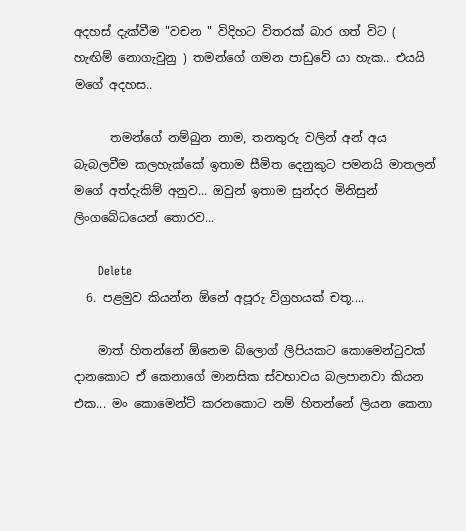අදහස් දැක්වීම "වචන " විදිහට විතරක් බාර ගත් විට ( හැඟිම් නොගැවුනු ) තමන්ගේ ගමන පාඩුවේ යා හැක.. එයයි මගේ අදහස..

      තමන්ගේ නම්බුන නාම, තනතුරු වලින් අන් අය බැබලවීම කලහැක්කේ ඉතාම සීමිත දෙනුකුට පමනයි මාතලන් මගේ අත්දැකිම් අනුව... ඔවුන් ඉතාම සුන්දර මිනිසුන් ලිංගබේධයෙන් තොරව...

      Delete
  6. පළමුව කියන්න ඕනේ අපූරු විග්‍රහයක් චතූ....

    මාත් හිතන්නේ ඕනෙම බ්ලොග් ලිපියකට කොමෙන්ටුවක් දානකොට ඒ කෙනාගේ මානසික ස්වභාවය බලපානවා කියන එක... මං කොමෙන්ට් කරනකොට නම් හිතන්නේ ලියන කෙනා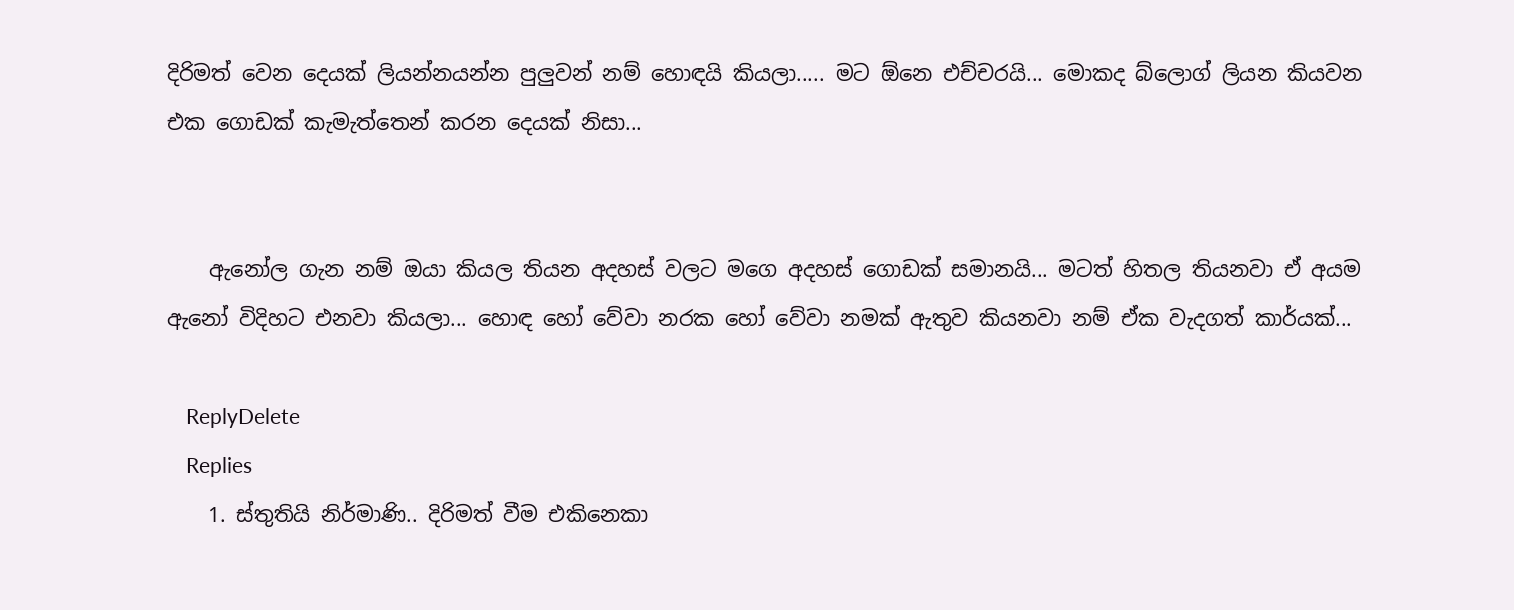දිරිමත් වෙන දෙයක් ලියන්නයන්න පුලුවන් නම් හොඳයි කියලා..... මට ඕනෙ එච්චරයි... මොකද බ්ලොග් ලියන කියවන එක ගොඩක් කැමැත්තෙන් කරන දෙයක් නිසා...


    ඇනෝල ගැන නම් ඔයා කියල තියන අදහස් වලට මගෙ අදහස් ගොඩක් සමානයි... මටත් හිතල තියනවා ඒ අයම ඇනෝ විදිහට එනවා කියලා... හොඳ හෝ වේවා නරක හෝ වේවා නමක් ඇතුව කියනවා නම් ඒක වැදගත් කාර්යක්...

    ReplyDelete
    Replies
    1. ස්තුතියි නිර්මාණි.. දිරිමත් වීම එකිනෙකා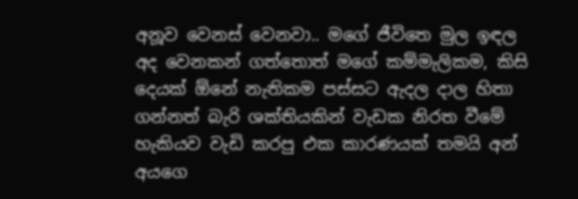අනූව වෙනස් වෙනවා.. මගේ ජීවිතෙ මුල ඉඳල අද වෙනකන් ගත්තොත් මගේ කම්මැලිකම, කිසි දෙයක් ඕනේ නැතිකම පස්සට ඇදල දාල හිතා ගන්නත් බැරි ශක්තියකින් වැඩක නිරත වීමේ හැකියව වැඩි කරපු එක කාරණයක් තමයි අන් අයගෙ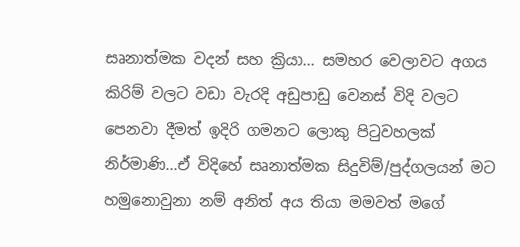සෘනාත්මක වදන් සහ ක්‍රියා... සමහර වෙලාවට අගය කිරිම් වලට වඩා වැරදි අඩුපාඩු වෙනස් විදි වලට පෙනවා දීමත් ඉදිරි ගමනට ලොකු පිටුවහලක් නිර්මාණි...ඒ විදිහේ සෘනාත්මක සිදුවිම්/පුද්ගලයන් මට හමුනොවුනා නම් අනිත් අය තියා මමවත් මගේ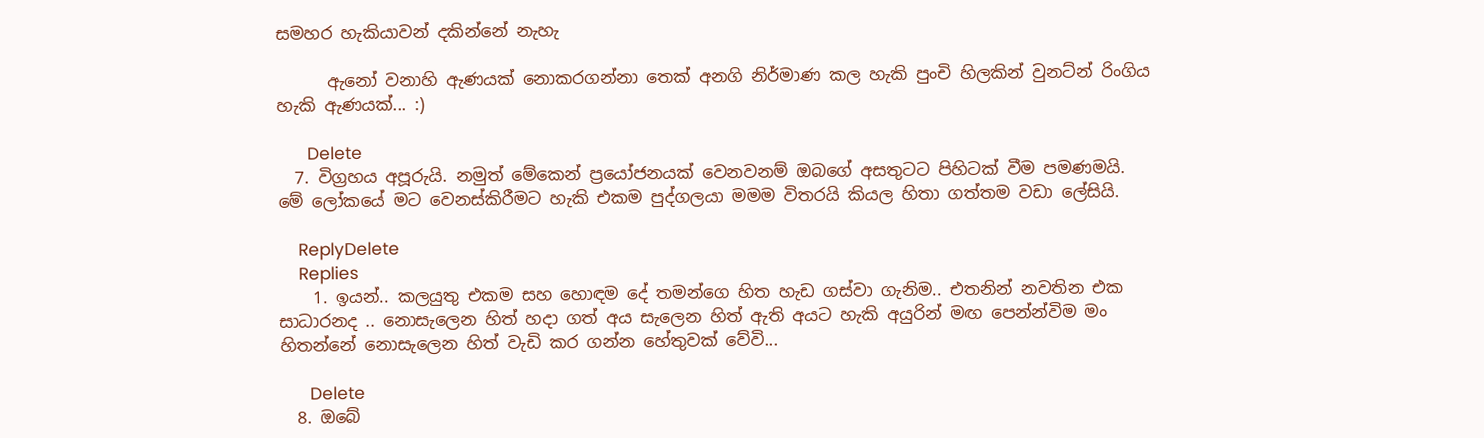සමහර හැකියාවන් දකින්නේ නැහැ

      ඇනෝ වනාහි ඇණයක් නොකරගන්නා තෙක් අනගි නිර්මාණ කල හැකි පුංචි හිලකින් වුනට්න් රිංගිය හැකි ඇණයක්... :)

      Delete
  7. විග්‍රහය අපූරුයි. නමුත් මේකෙන් ප්‍රයෝජනයක් වෙනවනම් ඔබගේ අසතුටට පිහිටක් වීම පමණමයි. මේ ලෝකයේ මට වෙනස්කිරීමට හැකි එකම පුද්ගලයා මමම විතරයි කියල හිතා ගත්තම වඩා ලේසියි.

    ReplyDelete
    Replies
    1. ඉයන්.. කලයුතු එකම සහ හොඳම දේ තමන්ගෙ හිත හැඩ ගස්වා ගැනිම.. එතනින් නවතින එක සාධාරනද .. නොසැලෙන හිත් හදා ගත් අය සැලෙන හිත් ඇති අයට හැකි අයුරින් මඟ පෙන්න්විම මං හිතන්නේ නොසැලෙන හිත් වැඩි කර ගන්න හේතුවක් වේවි...

      Delete
  8. ඔබේ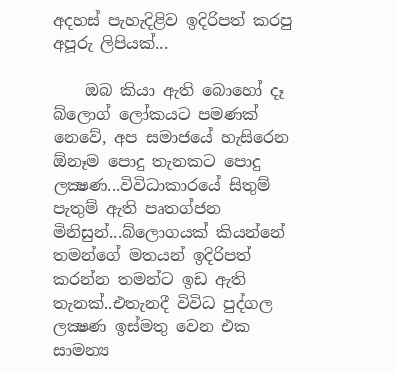අදහස් පැහැදිළිව ඉදිරිපත් කරපු අපූරු ලිපියක්...

    ඔබ කියා ඇති බොහෝ දෑ බ්ලොග් ලෝකයට පමණක් නෙවේ, අප සමාජයේ හැසිරෙන ඕනෑම පොදු තැනකට පොදු ලක්‍ෂණ...විවිධාකාරයේ සිතුම් පැතුම් ඇති පෘතග්ජන මිනිසුන්...බ්ලොගයක් කියන්නේ තමන්ගේ මතයන් ඉදිරිපත් කරන්න තමන්ට ඉඩ ඇති තැනක්..එතැනදී විවිධ පුද්ගල ලක්‍ෂණ ඉස්මතු වෙන එක සාමන්‍ය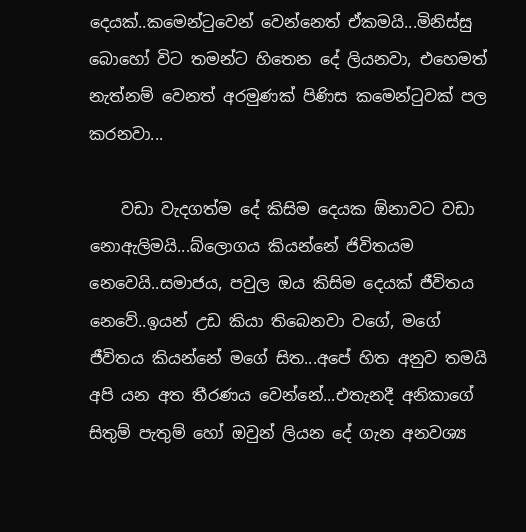දෙයක්..කමෙන්ටුවෙන් වෙන්නෙත් ඒකමයි...මිනිස්සු බොහෝ විට තමන්ට හිතෙන දේ ලියනවා, එහෙමත් නැත්නම් වෙනත් අරමුණක් පිණිස කමෙන්ටුවක් පල කරනවා...

    වඩා වැදගත්ම දේ කිසිම දෙයක ඕනාවට වඩා නොඇලිමයි...බ්ලොගය කියන්නේ ජිවිතයම නෙවෙයි..සමාජය, පවුල ඔය කිසිම දෙයක් ජීවිතය නෙවේ..ඉයන් උඩ කියා තිබෙනවා වගේ, මගේ ජීවිතය කියන්නේ මගේ සිත...අපේ හිත අනුව තමයි අපි යන අත තීරණය වෙන්නේ...එතැනදී අනිකාගේ සිතුම් පැතුම් හෝ ඔවුන් ලියන දේ ගැන අනවශ්‍ය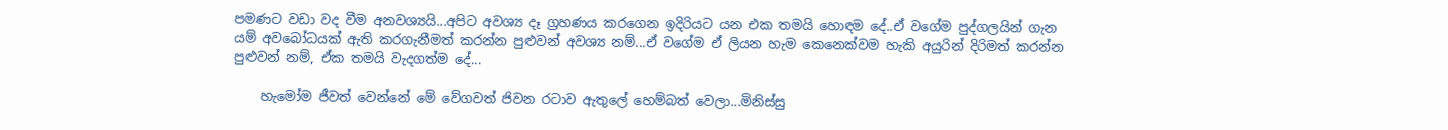පමණට වඩා වද වීම අනවශ්‍යයි...අපිට අවශ්‍ය දෑ ග්‍රහණය කරගෙන ඉදිරියට යන එක තමයි හොඳම දේ..ඒ වගේම පුද්ගලයින් ගැන යම් අවබෝධයක් ඇති කරගැනීමත් කරන්න පුළුවන් අවශ්‍ය නම්...ඒ වගේම ඒ ලියන හැම කෙනෙක්වම හැකි අයුරින් දිරිමත් කරන්න පුළුවන් නම්, ඒක තමයි වැදගත්ම දේ...

    හැමෝම ජීවත් වෙන්නේ මේ වේගවත් ජිවන රටාව ඇතුලේ හෙම්බත් වෙලා...මිනිස්සු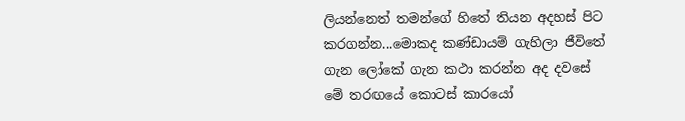ලියන්නෙත් තමන්ගේ හිතේ තියන අදහස් පිට කරගන්න...මොකද කණ්ඩායම් ගැහිලා ජීවිතේ ගැන ලෝකේ ගැන කථා කරන්න අද දවසේ මේ තරඟයේ කොටස් කාරයෝ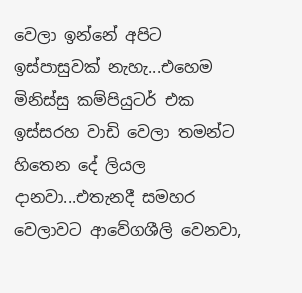වෙලා ඉන්නේ අපිට ඉස්පාසුවක් නැහැ...එහෙම මිනිස්සු කම්පියුටර් එක ඉස්සරහ වාඩි වෙලා තමන්ට හිතෙන දේ ලියල දානවා...එතැනදී සමහර වෙලාවට ආවේගශීලි වෙනවා,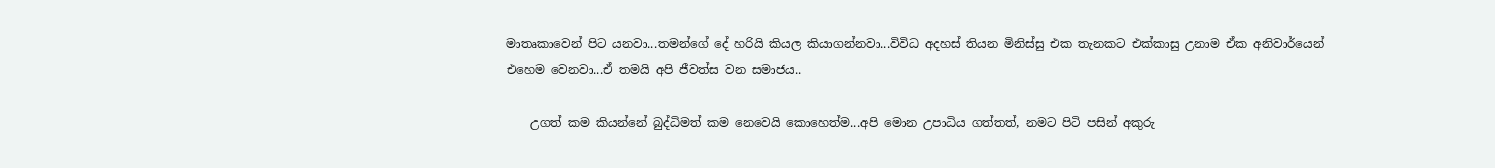මාතෘකාවෙන් පිට යනවා...තමන්ගේ දේ හරියි කියල කියාගන්නවා...විවිධ අදහස් තියන මිනිස්සු එක තැනකට එක්කාසු උනාම ඒක අනිවාර්යෙන් එහෙම වෙනවා...ඒ තමයි අපි ජීවත්ස වන සමාජය..

    උගත් කම කියන්නේ බුද්ධිමත් කම නෙවෙයි කොහෙත්ම...අපි මොන උපාධිය ගත්තත්, නමට පිටි පසින් අකුරු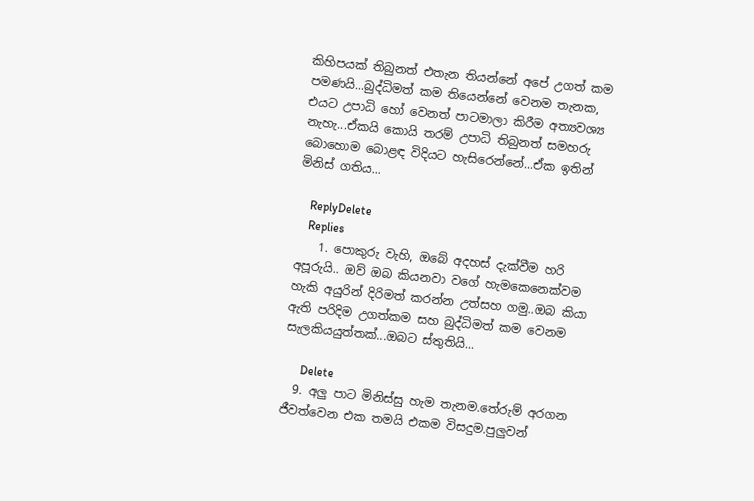කිහිපයක් තිබුනත් එතැන තියන්නේ අපේ උගත් කම පමණයි...බුද්ධිමත් කම තියෙන්නේ වෙනම තැනක, එයට උපාධි හෝ වෙනත් පාටමාලා කිරීම අත්‍යවශ්‍ය නැහැ...ඒකයි කොයි තරම් උපාධි තිබුනත් සමහරු බොහොම බොළඳ විදියට හැසිරෙන්නේ...ඒක ඉතින් මිනිස් ගතිය...

    ReplyDelete
    Replies
    1. පොකුරු වැහි, ඔබේ අදහස් දැක්වීම හරි අපූරුයි.. ඔව් ඔබ කියනවා වගේ හැමකෙනෙක්වම හැකි අයුරින් දිරිමත් කරන්න උත්සහ ගමු..ඔබ කියා ඇති පරිදිම උගත්කම සහ බුද්ධිමත් කම වෙනම සැලකියයුත්තක්...ඔබට ස්තුතියි...

      Delete
  9. අලු පාට මිනිස්සු හැම තැනම.තේරුම් අරගන ජීවත්වෙන එක තමයි එකම විසදුම.පුලුවන්‍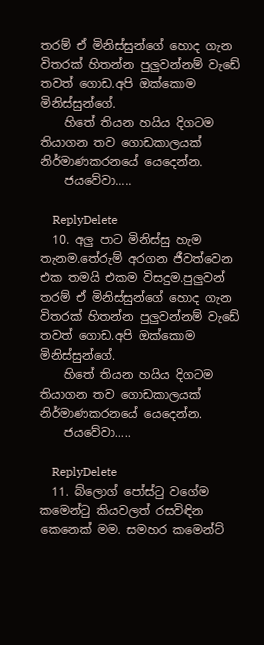තරම් ඒ මිනිස්සුන්ගේ හොද ගැන විතරක් හිතන්න පුලුවන්නම් වැඩේ තවත් ගොඩ.අපි ඔක්කොම මිනිස්සුන්ගේ.
    හිතේ තියන හයිය දිගටම තියාගන තව ගොඩකාලයක් නිර්මාණකරනයේ යෙදෙන්න.
    ජයවේවා.....

    ReplyDelete
  10. අලු පාට මිනිස්සු හැම තැනම.තේරුම් අරගන ජීවත්වෙන එක තමයි එකම විසදුම.පුලුවන්‍ තරම් ඒ මිනිස්සුන්ගේ හොද ගැන විතරක් හිතන්න පුලුවන්නම් වැඩේ තවත් ගොඩ.අපි ඔක්කොම මිනිස්සුන්ගේ.
    හිතේ තියන හයිය දිගටම තියාගන තව ගොඩකාලයක් නිර්මාණකරනයේ යෙදෙන්න.
    ජයවේවා.....

    ReplyDelete
  11. බ්ලොග් පෝස්ටු වගේම කමෙන්ටු කියවලත් රසවිඳින කෙනෙක් මම. සමහර කමෙන්ට්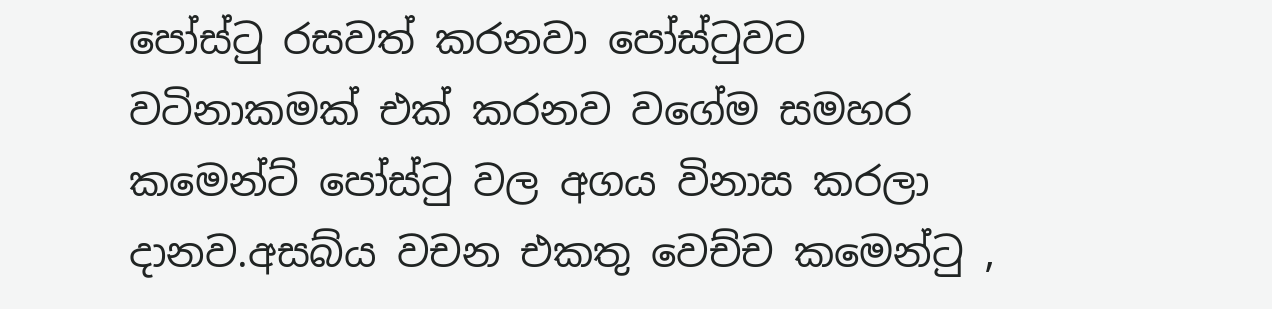පෝස්ටු රසවත් කරනවා පෝස්ටුවට වටිනාකමක් එක් කරනව වගේම සමහර කමෙන්ට් පෝස්ටු වල අගය විනාස කරලා දානව.අසබ්ය වචන එකතු වෙච්ච කමෙන්ටු ,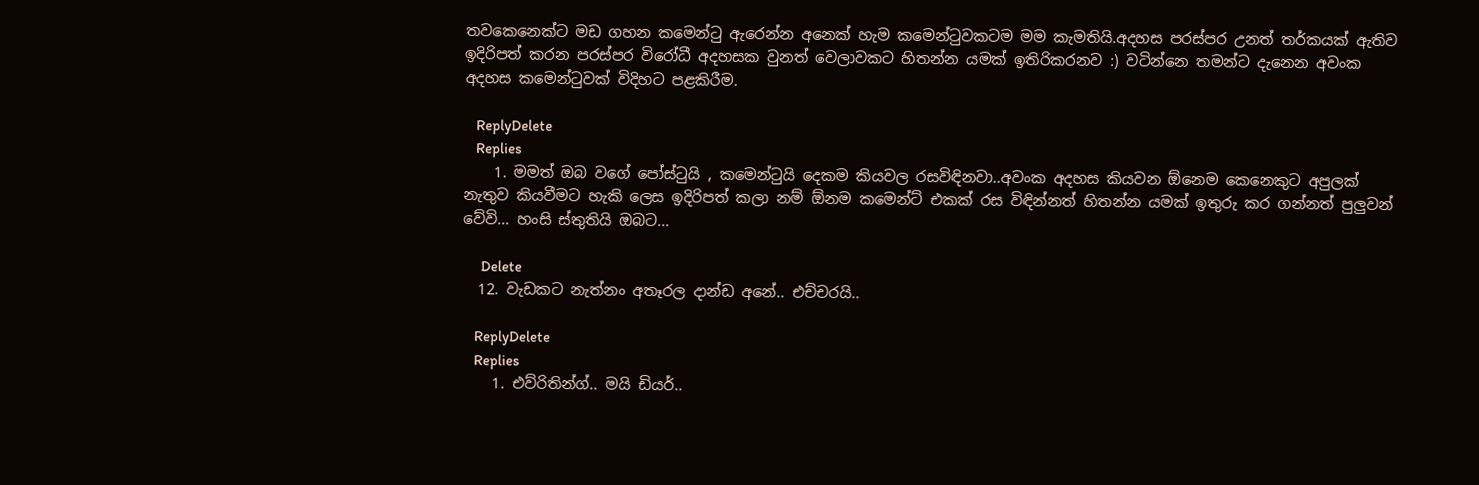තවකෙනෙක්ට මඩ ගහන කමෙන්ටු ඇරෙන්න අනෙක් හැම කමෙන්ටුවකටම මම කැමතියි.අදහස පරස්පර උනත් තර්කයක් ඇතිව ඉදිරිපත් කරන පරස්පර විරෝධී අදහසක වුනත් වෙලාවකට හිතන්න යමක් ඉතිරිකරනව :) වටින්නෙ තමන්ට දැනෙන අවංක අදහස කමෙන්ටුවක් විදිහට පළකිරීම.

    ReplyDelete
    Replies
    1. මමත් ඔබ වගේ පෝස්ටුයි , කමෙන්ටුයි දෙකම කියවල රසවිඳිනවා..අවංක අදහස කියවන ඕනෙම කෙනෙකුට අපුලක් නැතුව කියවීමට හැකි ලෙස ඉදිරිපත් කලා නම් ඕනම කමෙන්ට් එකක් රස විඳින්නත් හිතන්න යමක් ඉතුරු කර ගන්නත් පුලුවන් වේවි... හංසි ස්තුතියි ඔබට...

      Delete
  12. වැඩකට නැත්නං අතෑරල දාන්ඩ අනේ.. එච්චරයි..

    ReplyDelete
    Replies
    1. එව්රිතින්ග්.. මයි ඩියර්..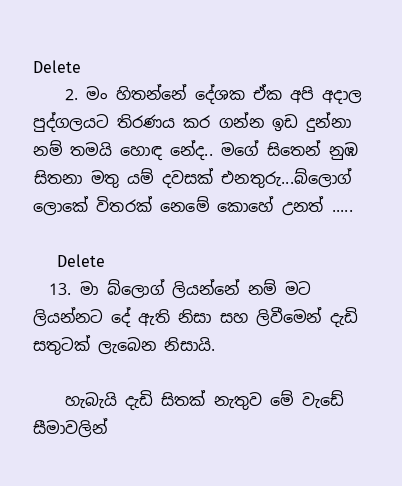Delete
    2. මං හිතන්නේ දේශක ඒක අපි අදාල පුද්ගලයට තිරණය කර ගන්න ඉඩ දුන්නා නම් තමයි හොඳ නේද.. මගේ සිතෙන් නුඹ සිතනා මතු යම් දවසක් එනතුරු...බ්ලොග් ලොකේ විතරක් නෙමේ කොහේ උනත් .....

      Delete
  13. මා බ්ලොග් ලියන්නේ නම් මට ලියන්නට දේ ඇති නිසා සහ ලිවීමෙන් දැඩි සතුටක් ලැබෙන නිසායි.

    හැබැයි දැඩි සිතක් නැතුව මේ වැඩේ සීමාවලින්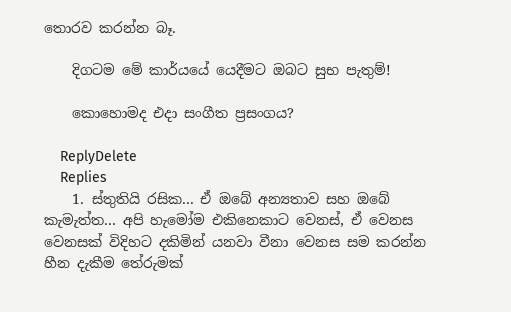තොරව කරන්න බෑ.

    දිගටම මේ කාර්යයේ යෙදීමට ඔබට සුභ පැතුම්!

    කොහොමද එදා සංගීත ප්‍රසංගය?

    ReplyDelete
    Replies
    1. ස්තුතියි රසික... ඒ ඔබේ අන්‍යතාව සහ ඔබේ කැමැත්ත... අපි හැමෝම එකිනෙකාට වෙනස්, ඒ වෙනස වෙනසක් විදිහට දකිමින් යනවා වීනා වෙනස සම කරන්න හීන දැකීම තේරුමක්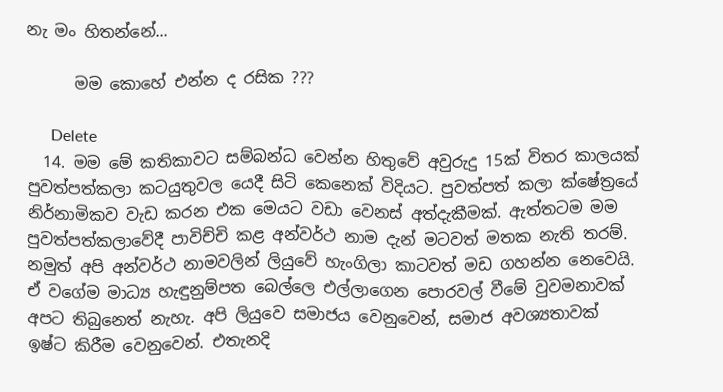නැ මං හිතන්නේ...

      මම කොහේ එන්න ද රසික ???

      Delete
  14. මම මේ කතිකාවට සම්බන්ධ වෙන්න හිතුවේ අවුරුදු 15ක් විතර කාලයක් පුවත්පත්කලා කටයුතුවල යෙදී සිටි කෙනෙක් විදියට. පුවත්පත් කලා ක්ෂේත්‍රයේ නිර්නාමිකව වැඩ කරන එක මෙයට වඩා වෙනස් අත්දැකීමක්. ඇත්තටම මම පුවත්පත්කලාවේදී පාවිච්චි කළ අන්වර්ථ නාම දැන් මටවත් මතක නැති තරම්. නමුත් අපි අන්වර්ථ නාමවලින් ලියුවේ හැංගිලා කාටවත් මඩ ගහන්න නෙවෙයි. ඒ වගේම මාධ්‍ය හැඳුනුම්පත බෙල්ලෙ එල්ලාගෙන පොරවල් වීමේ වුවමනාවක් අපට තිබුනෙත් නැහැ. අපි ලියුවෙ සමාජය වෙනුවෙන්, සමාජ අවශ්‍යතාවක් ඉෂ්ට කිරීම වෙනුවෙන්. එතැනදි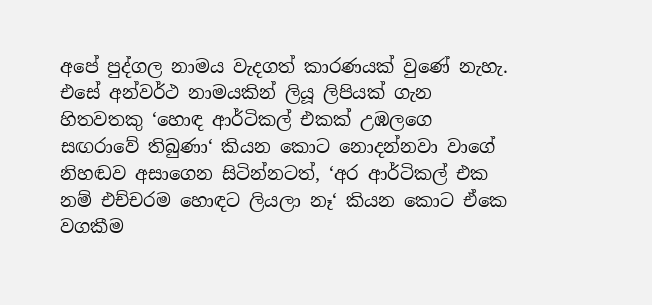අපේ පුද්ගල නාමය වැදගත් කාරණයක් වුණේ නැහැ. එසේ අන්වර්ථ නාමයකින් ලියූ ලිපියක් ගැන හිතවතකු ‘හොඳ ආර්ටිකල් එකක් උඹලගෙ සඟරාවේ තිබුණා‘ කියන කොට නොදන්නවා වාගේ නිහඬව අසාගෙන සිටින්නටත්, ‘අර ආර්ටිකල් එක නම් එච්චරම හොඳට ලියලා නෑ‘ කියන කොට ඒකෙ වගකීම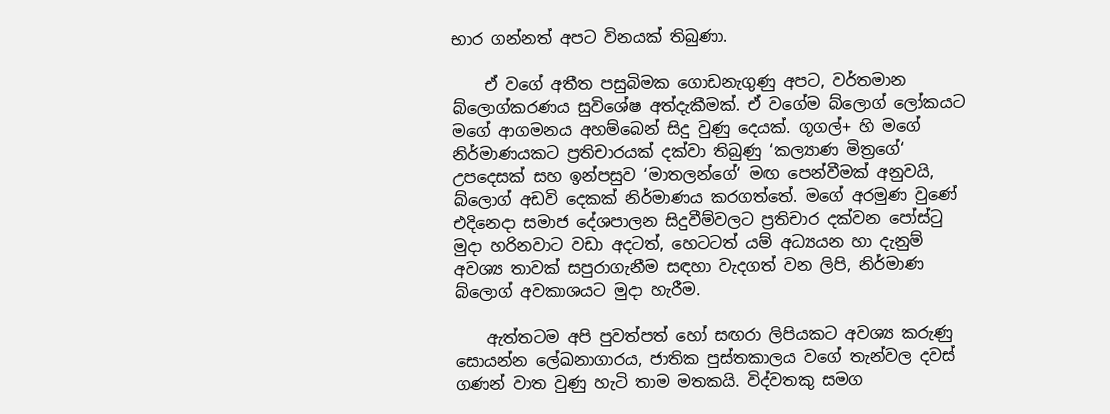භාර ගන්නත් අපට විනයක් තිබුණා.

    ඒ වගේ අතීත පසුබිමක ගොඩනැගුණු අපට, වර්තමාන බ්ලොග්කරණය සුවිශේෂ අත්දැකීමක්. ඒ වගේම බ්ලොග් ලෝකයට මගේ ආගමනය අහම්බෙන් සිදු වුණු දෙයක්. ගූගල්+ හි මගේ නිර්මාණයකට ප්‍රතිචාරයක් දක්වා තිබුණු ‘කල්‍යාණ මිත්‍රගේ‘ උපදෙසක් සහ ඉන්පසුව ‘මාතලන්ගේ‘ මඟ පෙන්වීමක් අනුවයි, බ්ලොග් අඩවි දෙකක් නිර්මාණය කරගත්තේ. මගේ අරමුණ වුණේ එදිනෙදා සමාජ දේශපාලන සිදුවීම්වලට ප්‍රතිචාර දක්වන පෝස්ටු මුදා හරිනවාට වඩා අදටත්, හෙටටත් යම් අධ්‍යයන හා දැනුම් අවශ්‍ය තාවක් සපුරාගැනීම සඳහා වැදගත් වන ලිපි, නිර්මාණ බ්ලොග් අවකාශයට මුදා හැරීම.

    ඇත්තටම අපි පුවත්පත් හෝ සඟරා ලිපියකට අවශ්‍ය කරුණු සොයන්න ලේඛනාගාරය, ජාතික පුස්තකාලය වගේ තැන්වල දවස් ගණන් වාත වුණු හැටි තාම මතකයි. විද්වතකු සමග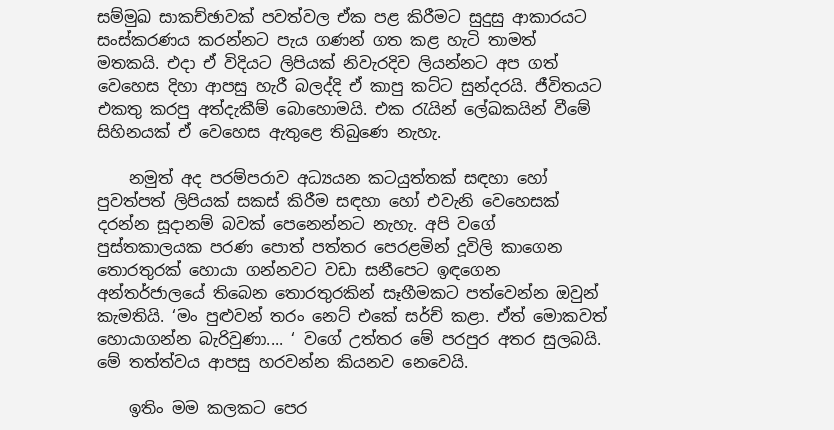සම්මුඛ සාකච්ඡාවක් පවත්වල ඒක පළ කිරීමට සුදුසු ආකාරයට සංස්කරණය කරන්නට පැය ගණන් ගත කළ හැටි තාමත් මතකයි. එදා ඒ විදියට ලිපියක් නිවැරදිව ලියන්නට අප ගත් වෙහෙස දිහා ආපසු හැරී බලද්දි ඒ කාපු කට්ට සුන්දරයි. ජීවිතයට එකතු කරපු අත්දැකීම් බොහොමයි. එක රැයින් ලේඛකයින් වීමේ සිහිනයක් ඒ වෙහෙස ඇතුළෙ තිබුණෙ නැහැ.

    නමුත් අද පරම්පරාව අධ්‍යයන කටයුත්තක් සඳහා හෝ පුවත්පත් ලිපියක් සකස් කිරීම සඳහා හෝ එවැනි වෙහෙසක් දරන්න සූදානම් බවක් පෙනෙන්නට නැහැ. අපි වගේ පුස්තකාලයක පරණ පොත් පත්තර පෙරළමින් දූවිලි කාගෙන තොරතුරක් හොයා ගන්නවට වඩා සනීපෙට ඉඳගෙන අන්තර්ජාලයේ තිබෙන තොරතුරකින් සෑහීමකට පත්වෙන්න ඔවුන් කැමතියි. ‘මං පුළුවන් තරං නෙට් එකේ සර්ච් කළා. ඒත් මොකවත් හොයාගන්න බැරිවුණා.... ‘ වගේ උත්තර මේ පරපුර අතර සුලබයි. මේ තත්ත්වය ආපසු හරවන්න කියනව නෙවෙයි.

    ඉතිං මම කලකට පෙර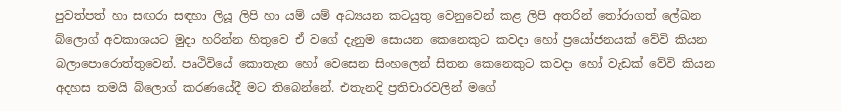පුවත්පත් හා සඟරා සඳහා ලියූ ලිපි හා යම් යම් අධ්‍යයන කටයුතු වෙනුවෙන් කළ ලිපි අතරින් තෝරාගත් ලේඛන බ්ලොග් අවකාශයට මුදා හරින්න හිතුවෙ ඒ වගේ දැනුම සොයන කෙනෙකුට කවදා හෝ ප්‍රයෝජනයක් වේවි කියන බලාපොරොත්තුවෙන්. පෘථිවියේ කොතැන හෝ වෙසෙන සිංහලෙන් සිතන කෙනෙකුට කවදා හෝ වැඩක් වේවි කියන අදහස තමයි බ්ලොග් කරණයේදී මට තිබෙන්නේ. එතැනදි ප්‍රතිචාරවලින් මගේ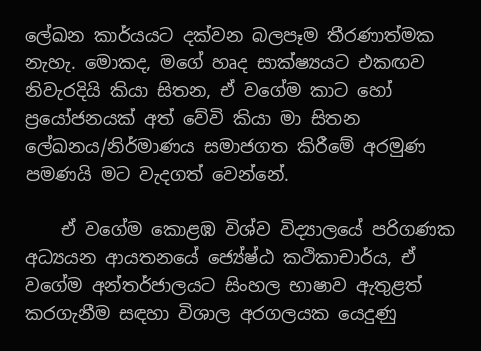ලේඛන කාර්යයට දක්වන බලපෑම තීරණාත්මක නැහැ. මොකද, මගේ හෘද සාක්ෂ්‍යයට එකඟව නිවැරදියි කියා සිතන, ඒ වගේම කාට හෝ ප්‍රයෝජනයක් අත් වේවි කියා මා සිතන ලේඛනය/නිර්මාණය සමාජගත කිරීමේ අරමුණ පමණයි මට වැදගත් වෙන්නේ.

    ඒ වගේම කොළඹ විශ්ව විද්‍යාලයේ පරිගණක අධ්‍යයන ආයතනයේ ජ්‍යේෂ්ඨ කථිකාචාර්ය, ඒ වගේම අන්තර්ජාලයට සිංහල භාෂාව ඇතුළත් කරගැනීම සඳහා විශාල අරගලයක යෙදුණු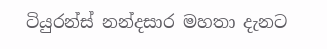ටියුරන්ස් නන්දසාර මහතා දැනට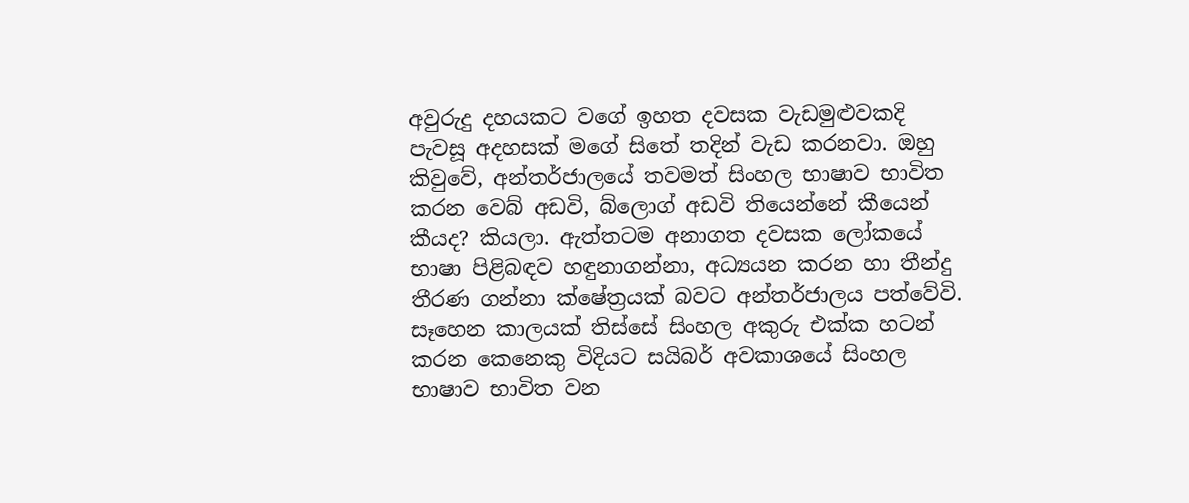අවුරුදු දහයකට වගේ ඉහත දවසක වැඩමුළුවකදි පැවසූ අදහසක් මගේ සිතේ තදින් වැඩ කරනවා. ඔහු කිවුවේ, අන්තර්ජාලයේ තවමත් සිංහල භාෂාව භාවිත කරන වෙබ් අඩවි, බ්ලොග් අඩවි තියෙන්නේ කීයෙන් කීයද? කියලා. ඇත්තටම අනාගත දවසක ලෝකයේ භාෂා පිළිබඳව හඳුනාගන්නා, අධ්‍යයන කරන හා තීන්දු තීරණ ගන්නා ක්ෂේත්‍රයක් බවට අන්තර්ජාලය පත්වේවි. සෑහෙන කාලයක් තිස්සේ සිංහල අකුරු එක්ක හටන් කරන කෙනෙකු විදියට සයිබර් අවකාශයේ සිංහල භාෂාව භාවිත වන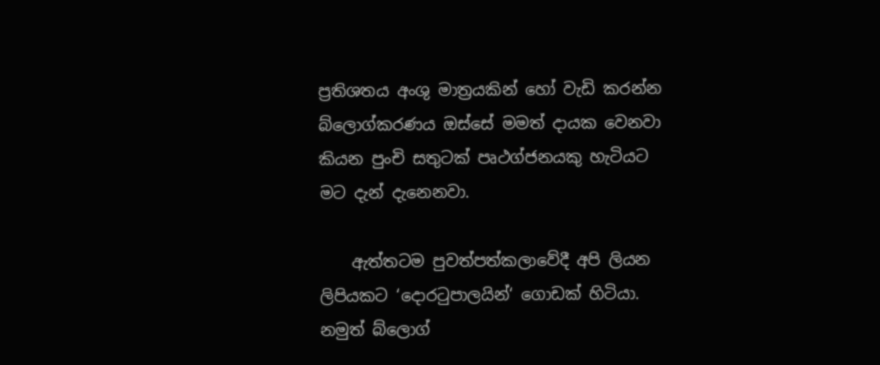ප්‍රතිශතය අංශු මාත්‍රයකින් හෝ වැඩි කරන්න බ්ලොග්කරණය ඔස්සේ මමත් දායක වෙනවා කියන පුංචි සතුටක් පෘථග්ජනයකු හැටියට මට දැන් දැනෙනවා.

    ඇත්තටම පුවත්පත්කලාවේදී අපි ලියන ලිපියකට ‘දොරටුපාලයින්‘ ගොඩක් හිටියා. නමුත් බ්ලොග්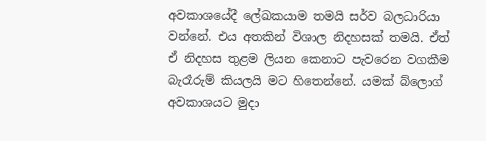අවකාශයේදී ලේඛකයාම තමයි සර්ව බලධාරියා වන්නේ. එය අතකින් විශාල නිදහසක් තමයි. ඒත් ඒ නිදහස තුළම ලියන කෙනාට පැවරෙන වගකීම බැරෑරුම් කියලයි මට හිතෙන්නේ. යමක් බ්ලොග් අවකාශයට මුදා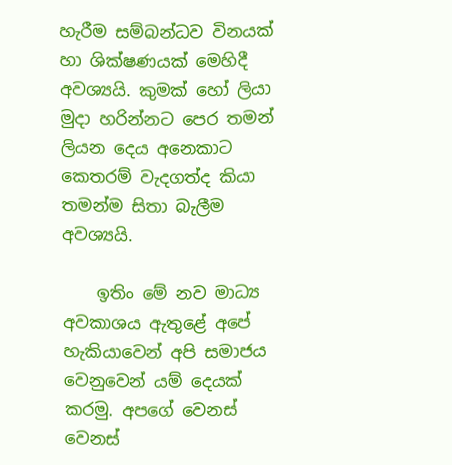හැරීම සම්බන්ධව විනයක් හා ශික්ෂණයක් මෙහිදී අවශ්‍යයි. කුමක් හෝ ලියා මුදා හරින්නට පෙර තමන් ලියන දෙය අනෙකාට කෙතරම් වැදගත්ද කියා තමන්ම සිතා බැලීම අවශ්‍යයි.

    ඉතිං මේ නව මාධ්‍ය අවකාශය ඇතුළේ අපේ හැකියාවෙන් අපි සමාජය වෙනුවෙන් යම් දෙයක් කරමු. අපග‍ේ වෙනස් වෙනස්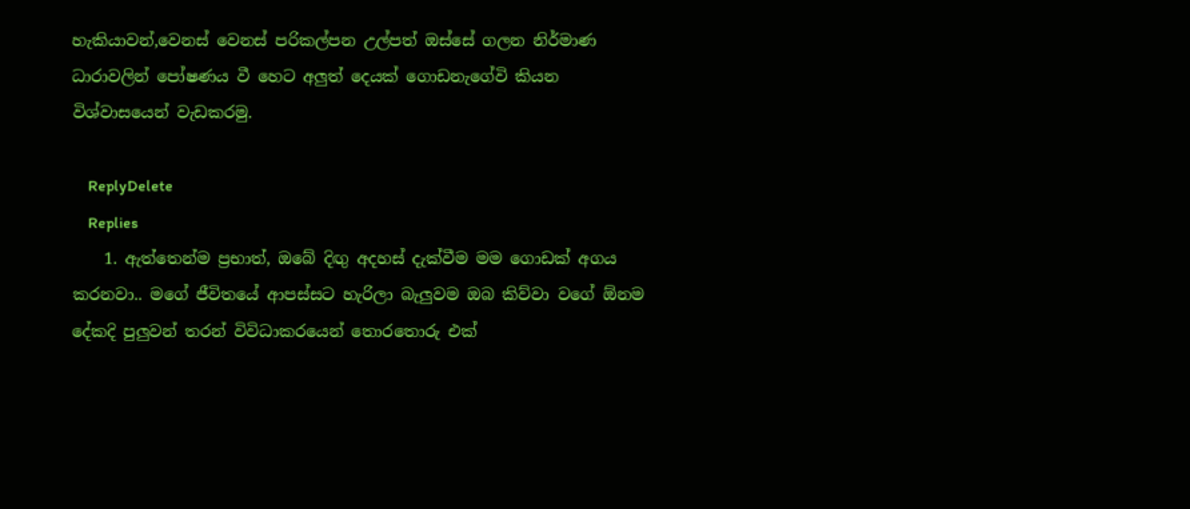හැකියාවන්,වෙනස් වෙනස් පරිකල්පන උල්පත් ඔස්සේ ගලන නිර්මාණ ධාරාවලින් පෝෂණය වී හෙට අලුත් දෙයක් ගොඩනැගේවි කියන විශ්වාසයෙන් වැඩකරමු.

    ReplyDelete
    Replies
    1. ඇත්තෙන්ම ප්‍රභාත්, ඔබේ දිඟු අදහස් දැක්වීම මම ගොඩක් අගය කරනවා.. මගේ ජීවිතයේ ආපස්සට හැරිලා බැලුවම ඔබ කිව්වා වගේ ඕනම දේකදි පුලුවන් තරන් විවිධාකරයෙන් තොරතොරු එක්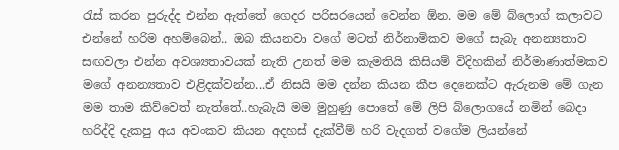රැස් කරන පුරුද්ද එන්න ඇත්තේ ගෙදර පරිසරයෙන් වෙන්න ඕන. මම මේ බ්ලොග් කලාවට එන්නේ හරිම අහම්බෙන්.. ඔබ කියනවා වගේ මටත් නිර්නාමිකව මගේ සැබැ අනන්‍යතාව සඟවලා එන්න අවශ්‍යතාවයක් නැති උනත් මම කැමතියි කිසියම් විදිහකින් නිර්මාණාත්මකව මගේ අනන්‍යතාව එළිදක්වන්න...ඒ නිසයි මම දන්න කියන කීප දෙනෙක්ට ඇරුනම මේ ගැන මම තාම කිව්වෙත් නැත්තේ..හැබැයි මම මුහුණු පොතේ මේ ලිපි බ්ලොගයේ නමින් බෙදා හරිද්දි දැකපු අය අවංකව කියන අදහස් දැක්වීම් හරි වැදගත් වගේම ලියන්නේ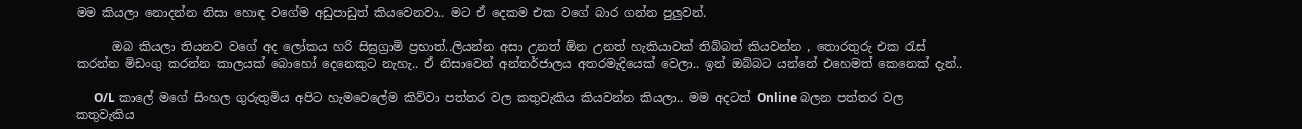මම කියලා නොදන්න නිසා හොඳ වගේම අඩුපාඩුත් කියවෙනවා.. මට ඒ දෙකම එක වගේ බාර ගන්න පුලුවන්.

      ඔබ කියලා තියනව වගේ අද ලෝකය හරි සිඝ්‍රග්‍රාමි ප්‍රභාත්..ලියන්න අසා උනත් ඕන උනත් හැකියාවක් තිබ්බත් කියවන්න , තොරතුරු එක රැස් කරන්න මිඩංගු කරන්න කාලයක් බොහෝ දෙනෙකුට නැහැ.. ඒ නිසාවෙන් අන්තර්ජාලය අතරමැදියෙක් වෙලා.. ඉන් ඔබ්බට යන්නේ එහෙමත් කෙනෙක් දැන්..

      O/L කාලේ මගේ සිංහල ගුරුතුමිය අපිට හැමවෙලේම කිව්වා පත්තර වල කතුවැකිය කියවන්න කියලා.. මම අදටත් Online බලන පත්තර වල කතුවැකිය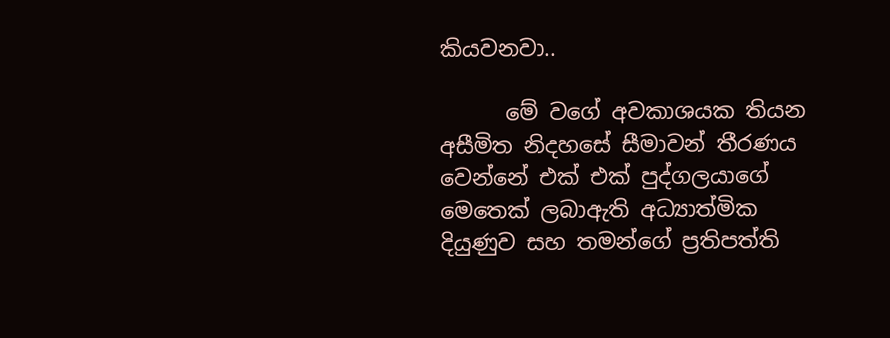කියවනවා..

      මේ වගේ අවකාශයක තියන අසීමිත නිදහසේ සීමාවන් තීරණය වෙන්නේ එක් එක් පුද්ගලයාගේ මෙතෙක් ලබාඇති අධ්‍යාත්මික දියුණුව සහ තමන්ගේ ප්‍රතිපත්ති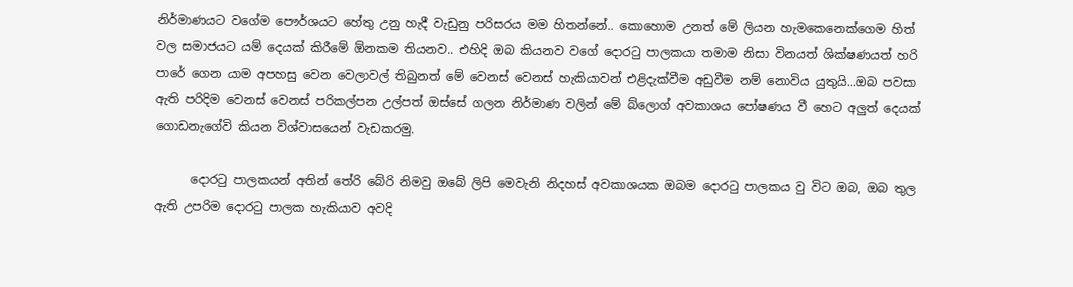නිර්මාණයට වගේම පෞර්ශයට හේතු උනු හැදී වැඩුනු පරිසරය මම හිතන්නේ.. කොහොම උනත් මේ ලියන හැමකෙනෙක්ගෙම හිත් වල සමාජයට යම් දෙයක් කිරීමේ ඕනකම තියනව.. එහිදි ඔබ කියනව වගේ දොරටු පාලකයා තමාම නිසා විනයත් ශික්ෂණයත් හරි පාරේ ගෙන යාම අපහසු වෙන වෙලාවල් තිබුනත් මේ වෙනස් වෙනස් හැකියාවන් එළිදැක්වීම අඩුවීම නම් නොවිය යුතුයි...ඔබ පවසා ඇති පරිදිම වෙනස් වෙනස් පරිකල්පන උල්පත් ඔස්සේ ගලන නිර්මාණ වලින් මේ බ්ලොග් අවකාශය පෝෂණය වී හෙට අලුත් දෙයක් ගොඩනැගේවි කියන විශ්වාසයෙන් වැඩකරමු.

      දොරටු පාලකයන් අතින් තේරි බේරි නිමවු ඔබේ ලිපි මෙවැනි නිදහස් අවකාශයක ඔබම දොරටු පාලකය වු විට ඔබ, ඔබ තුල ඇති උපරිම දොරටු පාලක හැකියාව අවදි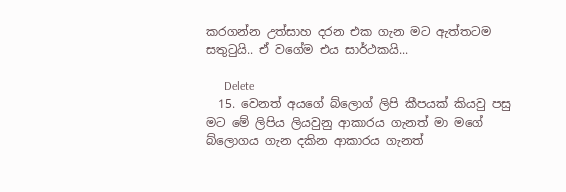කරගන්න උත්සාහ දරන එක ගැන මට ඇත්තටම සතුටුයි.. ඒ වගේම එය සාර්ථකයි...

      Delete
  15. වෙනත් අයගේ බ්ලොග් ලිපි කීපයක් කියවු පසු මට මේ ලිපිය ලියවුනු ආකාරය ගැනත් මා මගේ බ්ලොගය ගැන දකින ආකාරය ගැනත්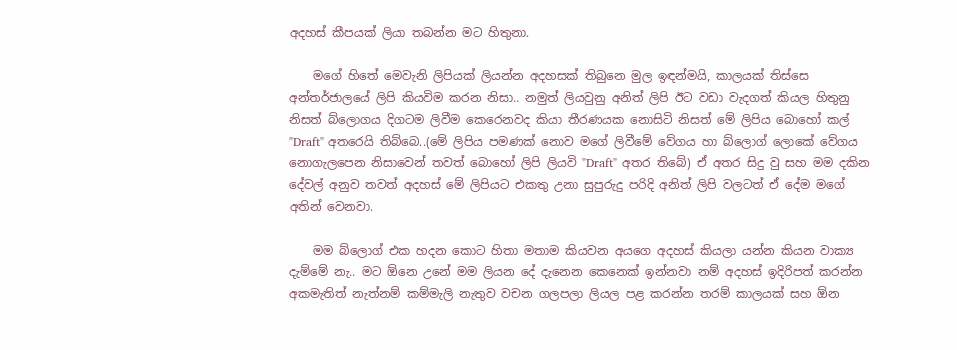අදහස් කීපයක් ලියා තබන්න මට හිතුනා.

    මගේ හිතේ මෙවැනි ලිපියක් ලියන්න අදහසක් තිබුනෙ මුල ඉඳන්මයි, කාලයක් තිස්සෙ අන්තර්ජාලයේ ලිපි කියවිම කරන නිසා.. නමුත් ලියවුනු අනිත් ලිපි ඊට වඩා වැදගත් කියල හිතුනු නිසත් බ්ලොගය දිගටම ලිවීම කෙරෙනවද කියා තීරණයක නොසිටි නිසත් මේ ලිපිය බොහෝ කල් "Draft" අතරෙයි තිබ්බෙ..(මේ ලිපිය පමණක් නොව මගේ ලිවීමේ වේගය හා බ්ලොග් ලොකේ වේගය නොගැලපෙන නිසාවෙන් තවත් බොහෝ ලිපි ලියවි "Draft" අතර තිබේ) ඒ අතර සිදු වු සහ මම දකින දේවල් අනුව තවත් අදහස් මේ ලිපියට එකතු උනා සුපුරුදු පරිදි අනිත් ලිපි වලටත් ඒ දේම මගේ අතින් වෙනවා.

    මම බ්ලොග් එක හදන කොට හිතා මතාම කියවන අයගෙ අදහස් කියලා යන්න කියන වාක්‍ය දැම්මේ නැ.. මට ඕනෙ උනේ මම ලියන දේ දැනෙන කෙනෙක් ඉන්නවා නම් අදහස් ඉදිරිපත් කරන්න අකමැතිත් නැත්නම් කම්මැලි නැතුව වචන ගලපලා ලියල පළ කරන්න තරම් කාලයක් සහ ඕන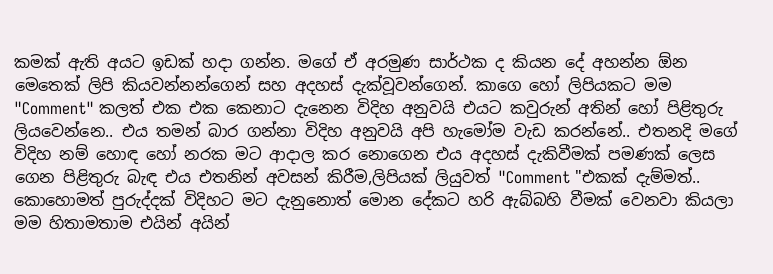කමක් ඇති අයට ඉඩක් හදා ගන්න. මගේ ඒ අරමුණ සාර්ථක ද කියන දේ අහන්න ඕන මෙතෙක් ලිපි කියවන්නන්ගෙන් සහ අදහස් දැක්වූවන්ගෙන්. කාගෙ හෝ ලිපියකට මම "Comment" කලත් එක එක කෙනාට දැනෙන විදිහ අනුවයි එයට කවුරුන් අතින් හෝ පිළිතුරු ලියවෙන්නෙ.. එය තමන් බාර ගන්නා විදිහ අනුවයි අපි හැමෝම වැඩ කරන්නේ.. එතනදි මගේ විදිහ නම් හොඳ හෝ නරක මට ආදාල කර නොගෙන එය අදහස් දැකිවීමක් පමණක් ලෙස ගෙන පිළිතුරු බැඳ එය එතනින් අවසන් කිරීම,ලිපියක් ලියුවත් "Comment "එකක් දැම්මත්.. කොහොමත් පුරුද්දක් විදිහට මට දැනුනොත් මොන දේකට හරි ඇබ්බහි වීමක් වෙනවා කියලා මම හිතාමතාම එයින් අයින්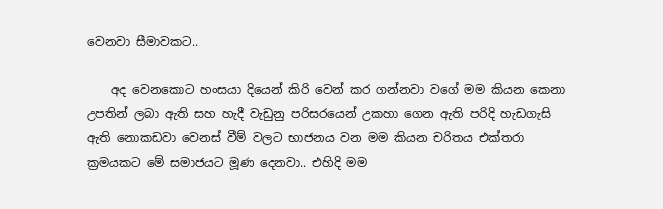වෙනවා සීමාවකට..

    අද වෙනකොට හංසයා දියෙන් කිරි වෙන් කර ගන්නවා වගේ මම කියන කෙනා උපතින් ලබා ඇති සහ හැදී වැඩුනු පරිසරයෙන් උකහා ගෙන ඇති පරිදි හැඩගැසි ඇති නොකඩවා වෙනස් වීම් වලට භාජනය වන මම කියන චරිතය එක්තරා ක්‍රමයකට මේ සමාජයට මූණ දෙනවා.. එහිදි මම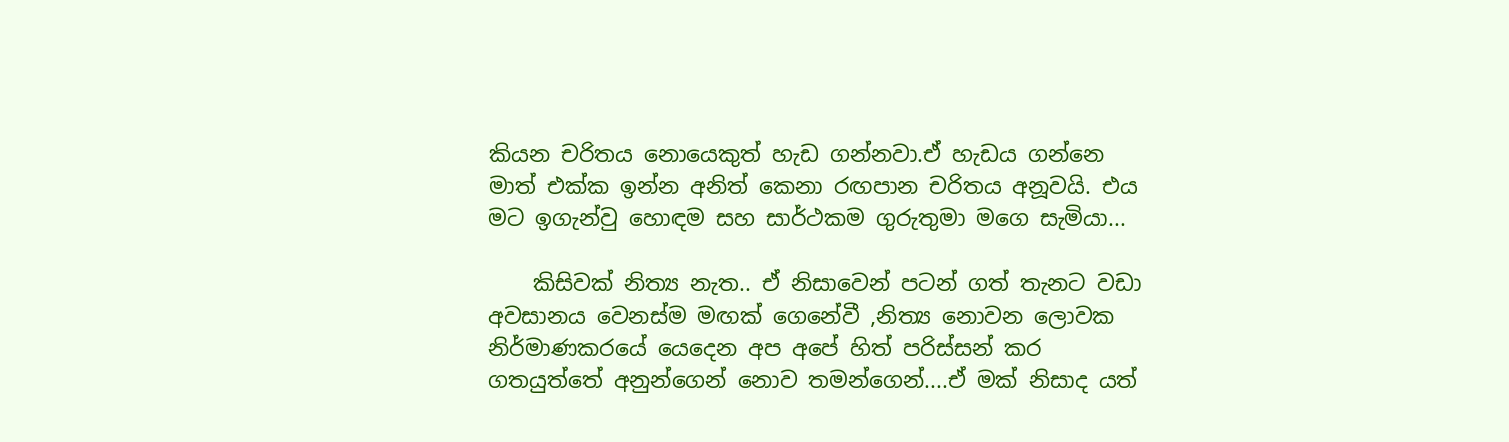කියන චරිතය නොයෙකුත් හැඩ ගන්නවා.ඒ හැඩය ගන්නෙ මාත් එක්ක ඉන්න අනිත් කෙනා රඟපාන චරිතය අනූවයි. එය මට ඉගැන්වු හොඳම සහ සාර්ථකම ගුරුතුමා මගෙ සැමියා...

    කිසිවක් නිත්‍ය නැත.. ඒ නිසාවෙන් පටන් ගත් තැනට වඩා අවසානය වෙනස්ම මඟක් ගෙනේවී ,නිත්‍ය නොවන ලොවක නිර්මාණකරයේ යෙදෙන අප අපේ හිත් පරිස්සන් කර ගතයුත්තේ අනුන්ගෙන් නොව තමන්ගෙන්....ඒ මක් නිසාද යත්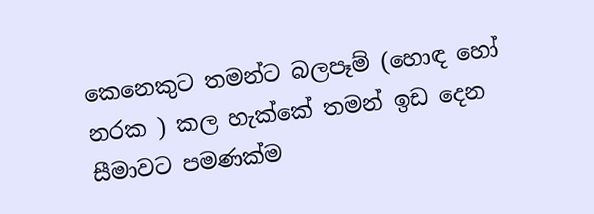කෙනෙකුට තමන්ට බලපෑම් (හොඳ හෝ නරක ) කල හැක්කේ තමන් ඉඩ දෙන සීමාවට පමණක්ම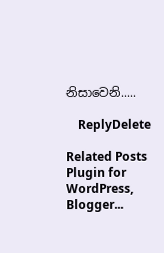නිසාවෙනි.....

    ReplyDelete

Related Posts Plugin for WordPress, Blogger...